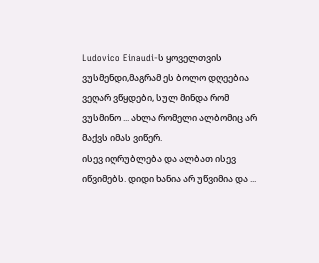Ludovico Einaudi-ს ყოველთვის ვუსმენდი,მაგრამ ეს ბოლო დღეებია ვეღარ ვწყდები, სულ მინდა რომ ვუსმინო ... ახლა რომელი ალბომიც არ მაქვს იმას ვიწერ.
ისევ იღრუბლება და ალბათ ისევ იწვიმებს. დიდი ხანია არ უწვიმია და ...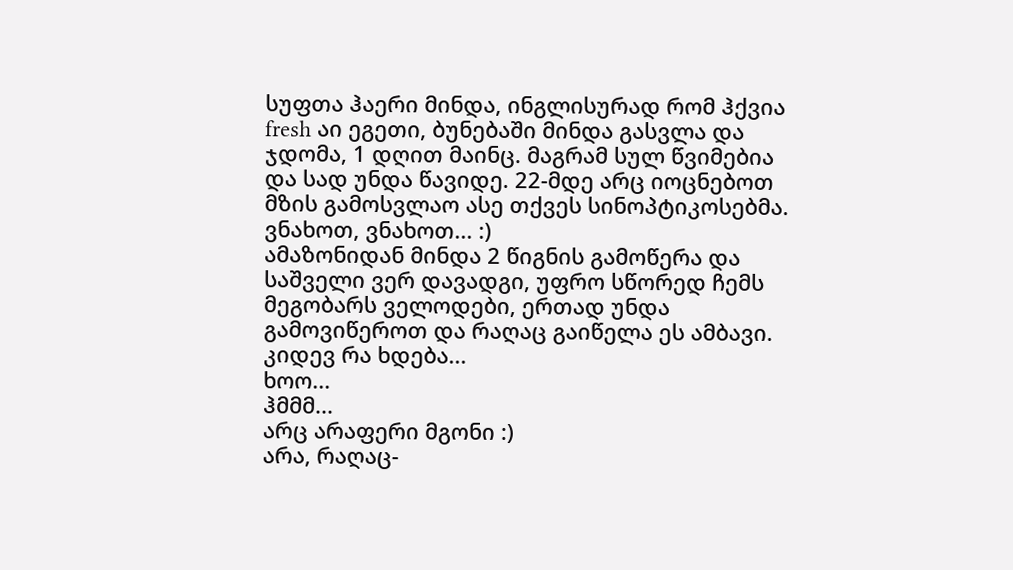სუფთა ჰაერი მინდა, ინგლისურად რომ ჰქვია fresh აი ეგეთი, ბუნებაში მინდა გასვლა და ჯდომა, 1 დღით მაინც. მაგრამ სულ წვიმებია და სად უნდა წავიდე. 22-მდე არც იოცნებოთ მზის გამოსვლაო ასე თქვეს სინოპტიკოსებმა. ვნახოთ, ვნახოთ... :)
ამაზონიდან მინდა 2 წიგნის გამოწერა და საშველი ვერ დავადგი, უფრო სწორედ ჩემს მეგობარს ველოდები, ერთად უნდა გამოვიწეროთ და რაღაც გაიწელა ეს ამბავი.
კიდევ რა ხდება...
ხოო...
ჰმმმ...
არც არაფერი მგონი :)
არა, რაღაც-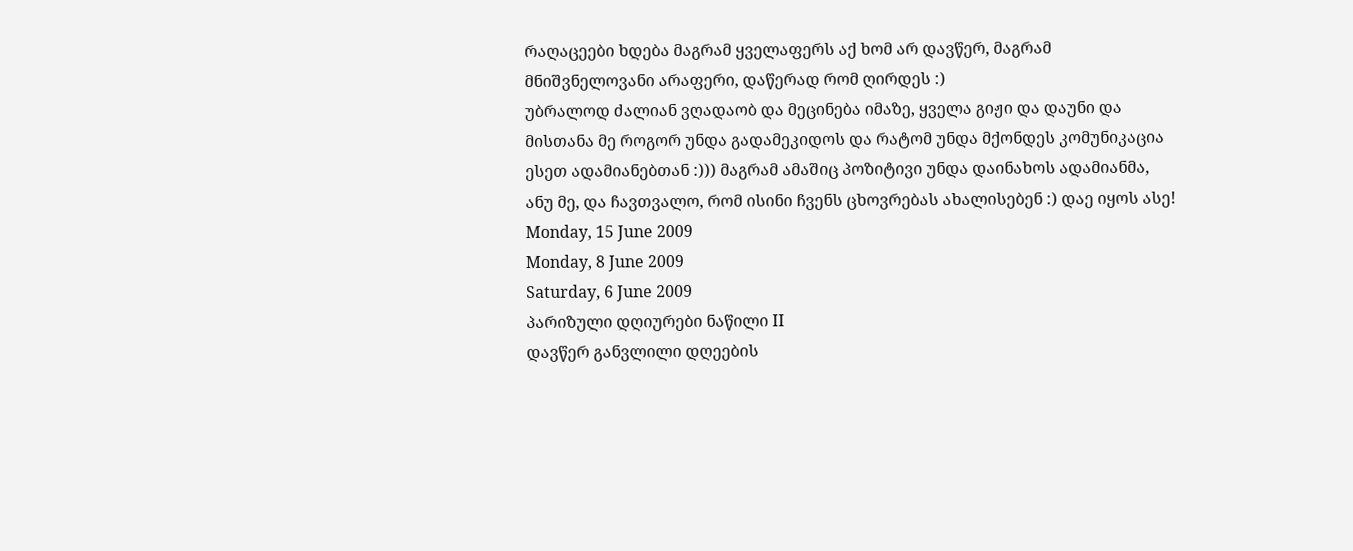რაღაცეები ხდება მაგრამ ყველაფერს აქ ხომ არ დავწერ, მაგრამ მნიშვნელოვანი არაფერი, დაწერად რომ ღირდეს :)
უბრალოდ ძალიან ვღადაობ და მეცინება იმაზე, ყველა გიჟი და დაუნი და მისთანა მე როგორ უნდა გადამეკიდოს და რატომ უნდა მქონდეს კომუნიკაცია ესეთ ადამიანებთან :))) მაგრამ ამაშიც პოზიტივი უნდა დაინახოს ადამიანმა, ანუ მე, და ჩავთვალო, რომ ისინი ჩვენს ცხოვრებას ახალისებენ :) დაე იყოს ასე!
Monday, 15 June 2009
Monday, 8 June 2009
Saturday, 6 June 2009
პარიზული დღიურები ნაწილი II
დავწერ განვლილი დღეების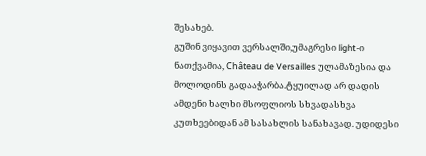შესახებ.
გუშინ ვიყავით ვერსალში,უმაგრესი light-ი ნათქვამია, Château de Versailles ულამაზესია და მოლოდინს გადააჭარბა.ტყუილად არ დადის ამდენი ხალხი მსოფლიოს სხვადასხვა კუთხეებიდან ამ სასახლის სანახავად. უდიდესი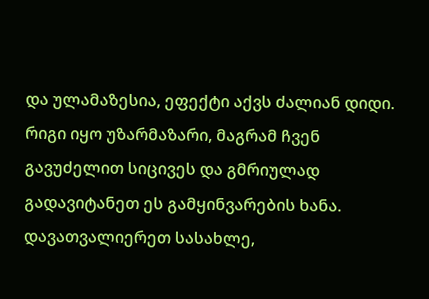და ულამაზესია, ეფექტი აქვს ძალიან დიდი. რიგი იყო უზარმაზარი, მაგრამ ჩვენ გავუძელით სიცივეს და გმრიულად გადავიტანეთ ეს გამყინვარების ხანა. დავათვალიერეთ სასახლე,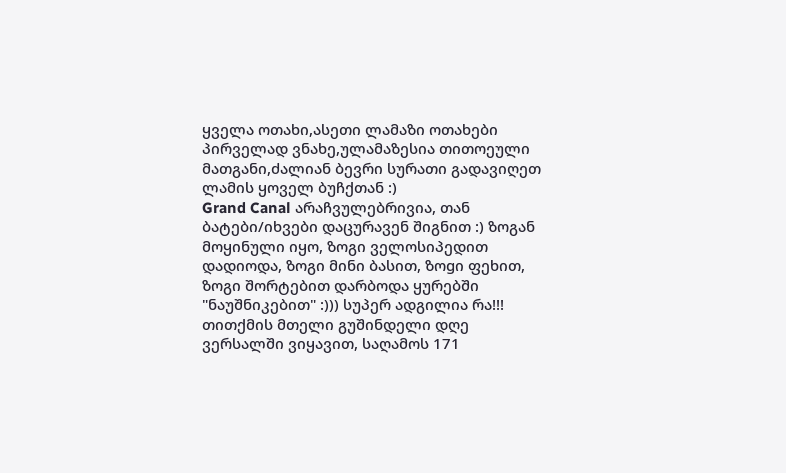ყველა ოთახი,ასეთი ლამაზი ოთახები პირველად ვნახე,ულამაზესია თითოეული მათგანი,ძალიან ბევრი სურათი გადავიღეთ ლამის ყოველ ბუჩქთან :)
Grand Canal არაჩვულებრივია, თან ბატები/იხვები დაცურავენ შიგნით :) ზოგან მოყინული იყო, ზოგი ველოსიპედით დადიოდა, ზოგი მინი ბასით, ზოgი ფეხით, ზოგი შორტებით დარბოდა ყურებში "ნაუშნიკებით" :))) სუპერ ადგილია რა!!! თითქმის მთელი გუშინდელი დღე ვერსალში ვიყავით, საღამოს 171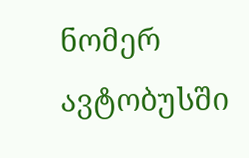ნომერ ავტობუსში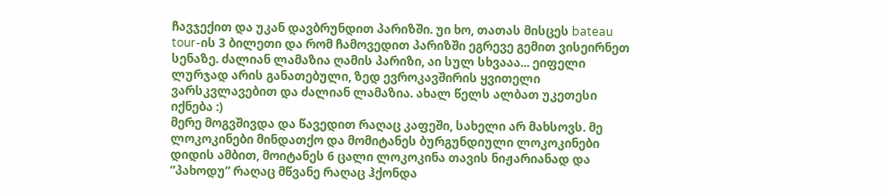ჩავჯექით და უკან დავბრუნდით პარიზში. უი ხო, თათას მისცეს bateau tour-ის 3 ბილეთი და რომ ჩამოვედით პარიზში ეგრევე გემით ვისეირნეთ სენაზე. ძალიან ლამაზია ღამის პარიზი, აი სულ სხვააა... ეიფელი ლურჯად არის განათებული, ზედ ევროკავშირის ყვითელი ვარსკვლავებით და ძალიან ლამაზია. ახალ წელს ალბათ უკეთესი იქნება :)
მერე მოგვშივდა და წავედით რაღაც კაფეში, სახელი არ მახსოვს. მე ლოკოკინები მინდათქო და მომიტანეს ბურგუნდიული ლოკოკინები დიდის ამბით, მოიტანეს 6 ცალი ლოკოკინა თავის ნიჟარიანად და ”პახოდუ” რაღაც მწვანე რაღაც ჰქონდა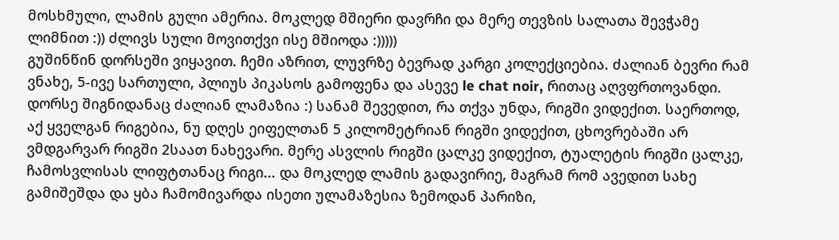მოსხმული, ლამის გული ამერია. მოკლედ მშიერი დავრჩი და მერე თევზის სალათა შევჭამე ლიმნით :)) ძლივს სული მოვითქვი ისე მშიოდა :)))))
გუშინწინ დორსეში ვიყავით. ჩემი აზრით, ლუვრზე ბევრად კარგი კოლექციებია. ძალიან ბევრი რამ ვნახე, 5-ივე სართული, პლიუს პიკასოს გამოფენა და ასევე le chat noir, რითაც აღვფრთოვანდი. დორსე შიგნიდანაც ძალიან ლამაზია :) სანამ შევედით, რა თქვა უნდა, რიგში ვიდექით. საერთოდ, აქ ყველგან რიგებია, ნუ დღეს ეიფელთან 5 კილომეტრიან რიგში ვიდექით, ცხოვრებაში არ ვმდგარვარ რიგში 2საათ ნახევარი. მერე ასვლის რიგში ცალკე ვიდექით, ტუალეტის რიგში ცალკე, ჩამოსვლისას ლიფტთანაც რიგი... და მოკლედ ლამის გადავირიე, მაგრამ რომ ავედით სახე გამიშეშდა და ყბა ჩამომივარდა ისეთი ულამაზესია ზემოდან პარიზი,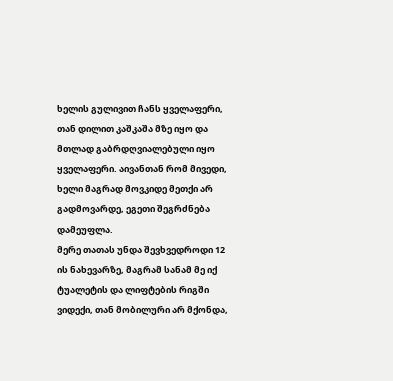ხელის გულივით ჩანს ყველაფერი, თან დილით კაშკაშა მზე იყო და მთლად გაბრდღვიალებული იყო ყველაფერი. აივანთან რომ მივედი, ხელი მაგრად მოვკიდე მეთქი არ გადმოვარდე, ეგეთი შეგრძნება დამეუფლა.
მერე თათას უნდა შევხვედროდი 12 ის ნახევარზე, მაგრამ სანამ მე იქ ტუალეტის და ლიფტების რიგში ვიდექი, თან მობილური არ მქონდა,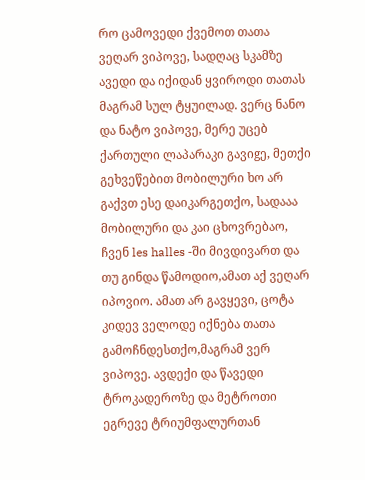რო ცამოვედი ქვემოთ თათა ვეღარ ვიპოვე, სადღაც სკამზე ავედი და იქიდან ყვიროდი თათას მაგრამ სულ ტყუილად. ვერც ნანო და ნატო ვიპოვე, მერე უცებ ქართული ლაპარაკი გავიgე, მეთქი გეხვეწებით მობილური ხო არ გაქვთ ესე დაიკარგეთქო, სადააა მობილური და კაი ცხოვრებაო, ჩვენ les halles -ში მივდივართ და თუ გინდა წამოდიო,ამათ აქ ვეღარ იპოვიო. ამათ არ გავყევი, ცოტა კიდევ ველოდე იქნება თათა გამოჩნდესთქო,მაგრამ ვერ ვიპოვე. ავდექი და წავედი ტროკადეროზე და მეტროთი ეგრევე ტრიუმფალურთან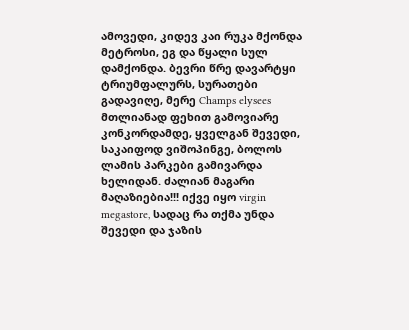ამოვედი, კიდევ კაი რუკა მქონდა მეტროსი, ეგ და წყალი სულ დამქონდა. ბევრი წრე დავარტყი ტრიუმფალურს, სურათები გადავიღე, მერე Champs elysees მთლიანად ფეხით გამოვიარე კონკორდამდე, ყველგან შევედი, საკაიფოდ ვიშოპინგე, ბოლოს ლამის პარკები გამივარდა ხელიდან. ძალიან მაგარი მაღაზიებია!!! იქვე იყო virgin megastore, სადაც რა თქმა უნდა შევედი და ჯაზის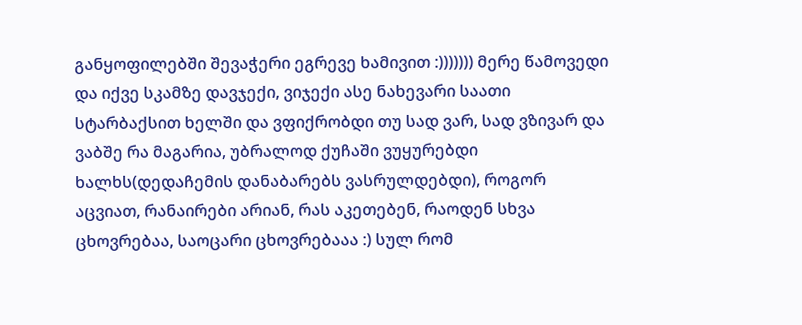განყოფილებში შევაჭერი ეგრევე ხამივით :))))))) მერე წამოვედი და იქვე სკამზე დავჯექი, ვიჯექი ასე ნახევარი საათი სტარბაქსით ხელში და ვფიქრობდი თუ სად ვარ, სად ვზივარ და ვაბშე რა მაგარია, უბრალოდ ქუჩაში ვუყურებდი ხალხს(დედაჩემის დანაბარებს ვასრულდებდი), როგორ აცვიათ, რანაირები არიან, რას აკეთებენ, რაოდენ სხვა ცხოვრებაა, საოცარი ცხოვრებააა :) სულ რომ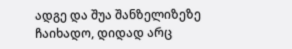ადგე და შუა შანზელიზეზე ჩაიხადო, დიდად არც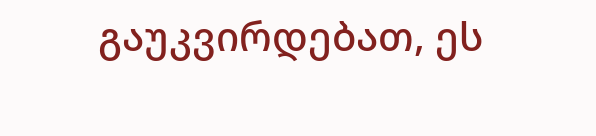გაუკვირდებათ, ეს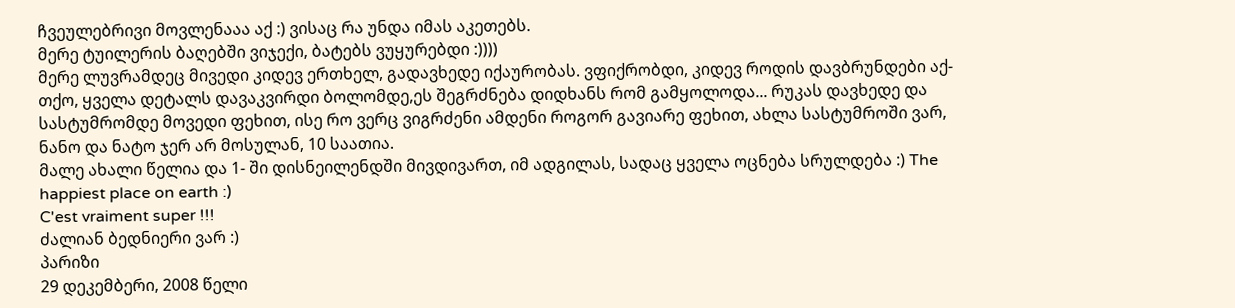ჩვეულებრივი მოვლენააა აქ :) ვისაც რა უნდა იმას აკეთებს.
მერე ტუილერის ბაღებში ვიჯექი, ბატებს ვუყურებდი :))))
მერე ლუვრამდეც მივედი კიდევ ერთხელ, გადავხედე იქაურობას. ვფიქრობდი, კიდევ როდის დავბრუნდები აქ-თქო, ყველა დეტალს დავაკვირდი ბოლომდე,ეს შეგრძნება დიდხანს რომ გამყოლოდა... რუკას დავხედე და სასტუმრომდე მოვედი ფეხით, ისე რო ვერც ვიგრძენი ამდენი როგორ გავიარე ფეხით, ახლა სასტუმროში ვარ, ნანო და ნატო ჯერ არ მოსულან, 10 საათია.
მალე ახალი წელია და 1- ში დისნეილენდში მივდივართ, იმ ადგილას, სადაც ყველა ოცნება სრულდება :) The happiest place on earth :)
C'est vraiment super !!!
ძალიან ბედნიერი ვარ :)
პარიზი
29 დეკემბერი, 2008 წელი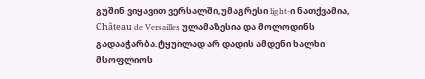გუშინ ვიყავით ვერსალში,უმაგრესი light-ი ნათქვამია, Château de Versailles ულამაზესია და მოლოდინს გადააჭარბა.ტყუილად არ დადის ამდენი ხალხი მსოფლიოს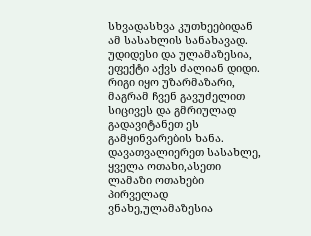სხვადასხვა კუთხეებიდან ამ სასახლის სანახავად. უდიდესი და ულამაზესია, ეფექტი აქვს ძალიან დიდი. რიგი იყო უზარმაზარი, მაგრამ ჩვენ გავუძელით სიცივეს და გმრიულად გადავიტანეთ ეს გამყინვარების ხანა. დავათვალიერეთ სასახლე, ყველა ოთახი,ასეთი ლამაზი ოთახები პირველად ვნახე,ულამაზესია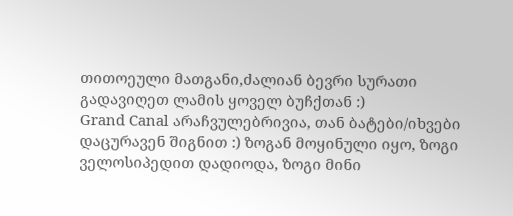თითოეული მათგანი,ძალიან ბევრი სურათი გადავიღეთ ლამის ყოველ ბუჩქთან :)
Grand Canal არაჩვულებრივია, თან ბატები/იხვები დაცურავენ შიგნით :) ზოგან მოყინული იყო, ზოგი ველოსიპედით დადიოდა, ზოგი მინი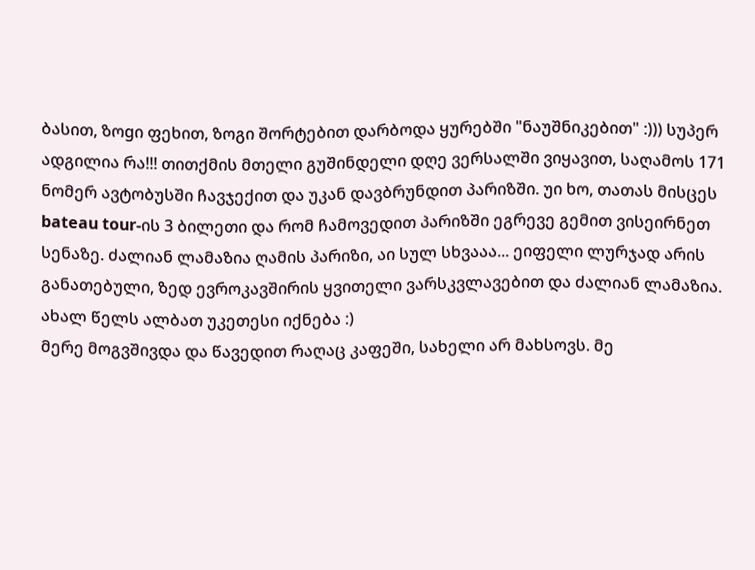ბასით, ზოgი ფეხით, ზოგი შორტებით დარბოდა ყურებში "ნაუშნიკებით" :))) სუპერ ადგილია რა!!! თითქმის მთელი გუშინდელი დღე ვერსალში ვიყავით, საღამოს 171 ნომერ ავტობუსში ჩავჯექით და უკან დავბრუნდით პარიზში. უი ხო, თათას მისცეს bateau tour-ის 3 ბილეთი და რომ ჩამოვედით პარიზში ეგრევე გემით ვისეირნეთ სენაზე. ძალიან ლამაზია ღამის პარიზი, აი სულ სხვააა... ეიფელი ლურჯად არის განათებული, ზედ ევროკავშირის ყვითელი ვარსკვლავებით და ძალიან ლამაზია. ახალ წელს ალბათ უკეთესი იქნება :)
მერე მოგვშივდა და წავედით რაღაც კაფეში, სახელი არ მახსოვს. მე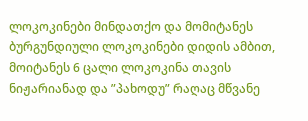ლოკოკინები მინდათქო და მომიტანეს ბურგუნდიული ლოკოკინები დიდის ამბით, მოიტანეს 6 ცალი ლოკოკინა თავის ნიჟარიანად და ”პახოდუ” რაღაც მწვანე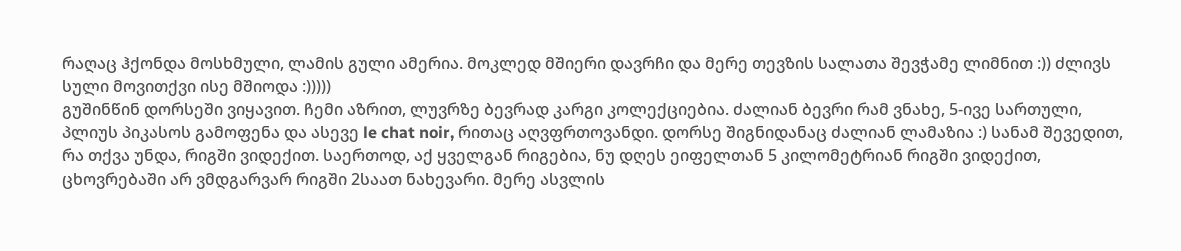რაღაც ჰქონდა მოსხმული, ლამის გული ამერია. მოკლედ მშიერი დავრჩი და მერე თევზის სალათა შევჭამე ლიმნით :)) ძლივს სული მოვითქვი ისე მშიოდა :)))))
გუშინწინ დორსეში ვიყავით. ჩემი აზრით, ლუვრზე ბევრად კარგი კოლექციებია. ძალიან ბევრი რამ ვნახე, 5-ივე სართული, პლიუს პიკასოს გამოფენა და ასევე le chat noir, რითაც აღვფრთოვანდი. დორსე შიგნიდანაც ძალიან ლამაზია :) სანამ შევედით, რა თქვა უნდა, რიგში ვიდექით. საერთოდ, აქ ყველგან რიგებია, ნუ დღეს ეიფელთან 5 კილომეტრიან რიგში ვიდექით, ცხოვრებაში არ ვმდგარვარ რიგში 2საათ ნახევარი. მერე ასვლის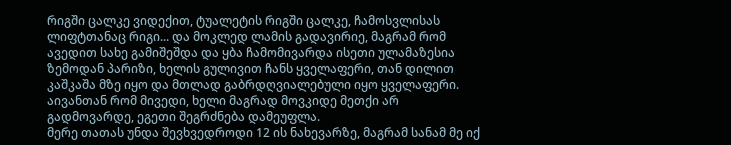რიგში ცალკე ვიდექით, ტუალეტის რიგში ცალკე, ჩამოსვლისას ლიფტთანაც რიგი... და მოკლედ ლამის გადავირიე, მაგრამ რომ ავედით სახე გამიშეშდა და ყბა ჩამომივარდა ისეთი ულამაზესია ზემოდან პარიზი, ხელის გულივით ჩანს ყველაფერი, თან დილით კაშკაშა მზე იყო და მთლად გაბრდღვიალებული იყო ყველაფერი. აივანთან რომ მივედი, ხელი მაგრად მოვკიდე მეთქი არ გადმოვარდე, ეგეთი შეგრძნება დამეუფლა.
მერე თათას უნდა შევხვედროდი 12 ის ნახევარზე, მაგრამ სანამ მე იქ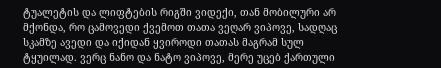ტუალეტის და ლიფტების რიგში ვიდექი, თან მობილური არ მქონდა, რო ცამოვედი ქვემოთ თათა ვეღარ ვიპოვე, სადღაც სკამზე ავედი და იქიდან ყვიროდი თათას მაგრამ სულ ტყუილად. ვერც ნანო და ნატო ვიპოვე, მერე უცებ ქართული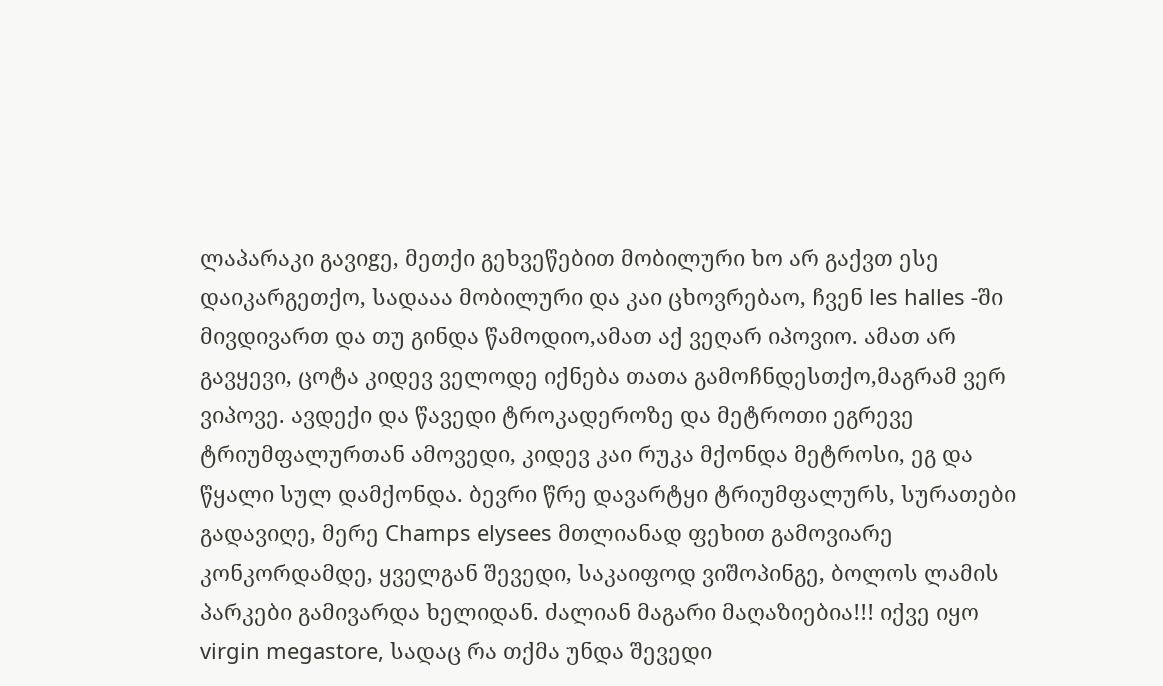ლაპარაკი გავიgე, მეთქი გეხვეწებით მობილური ხო არ გაქვთ ესე დაიკარგეთქო, სადააა მობილური და კაი ცხოვრებაო, ჩვენ les halles -ში მივდივართ და თუ გინდა წამოდიო,ამათ აქ ვეღარ იპოვიო. ამათ არ გავყევი, ცოტა კიდევ ველოდე იქნება თათა გამოჩნდესთქო,მაგრამ ვერ ვიპოვე. ავდექი და წავედი ტროკადეროზე და მეტროთი ეგრევე ტრიუმფალურთან ამოვედი, კიდევ კაი რუკა მქონდა მეტროსი, ეგ და წყალი სულ დამქონდა. ბევრი წრე დავარტყი ტრიუმფალურს, სურათები გადავიღე, მერე Champs elysees მთლიანად ფეხით გამოვიარე კონკორდამდე, ყველგან შევედი, საკაიფოდ ვიშოპინგე, ბოლოს ლამის პარკები გამივარდა ხელიდან. ძალიან მაგარი მაღაზიებია!!! იქვე იყო virgin megastore, სადაც რა თქმა უნდა შევედი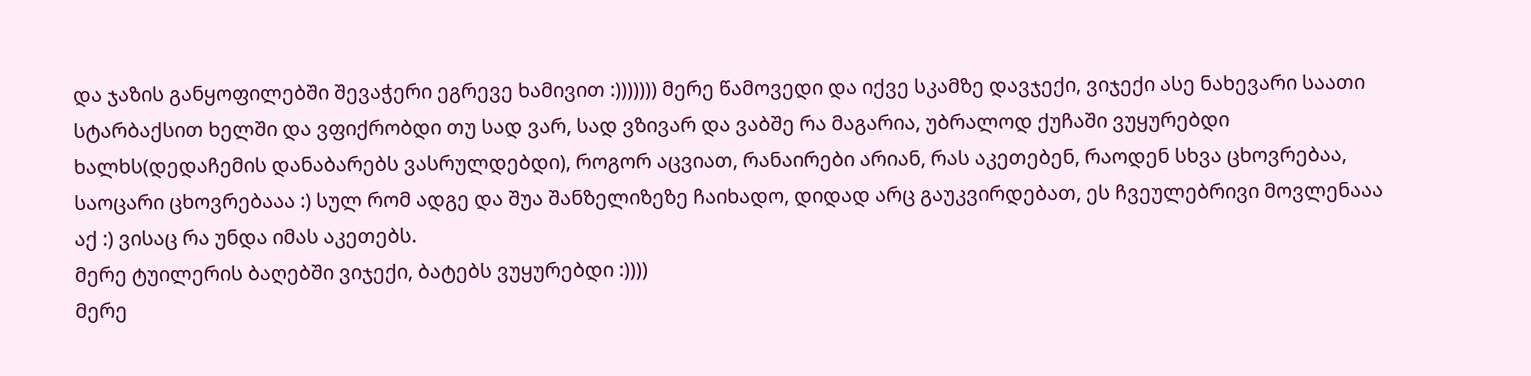და ჯაზის განყოფილებში შევაჭერი ეგრევე ხამივით :))))))) მერე წამოვედი და იქვე სკამზე დავჯექი, ვიჯექი ასე ნახევარი საათი სტარბაქსით ხელში და ვფიქრობდი თუ სად ვარ, სად ვზივარ და ვაბშე რა მაგარია, უბრალოდ ქუჩაში ვუყურებდი ხალხს(დედაჩემის დანაბარებს ვასრულდებდი), როგორ აცვიათ, რანაირები არიან, რას აკეთებენ, რაოდენ სხვა ცხოვრებაა, საოცარი ცხოვრებააა :) სულ რომ ადგე და შუა შანზელიზეზე ჩაიხადო, დიდად არც გაუკვირდებათ, ეს ჩვეულებრივი მოვლენააა აქ :) ვისაც რა უნდა იმას აკეთებს.
მერე ტუილერის ბაღებში ვიჯექი, ბატებს ვუყურებდი :))))
მერე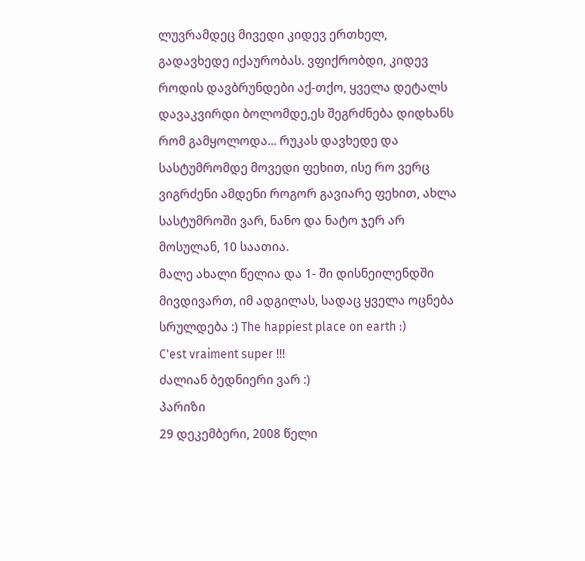ლუვრამდეც მივედი კიდევ ერთხელ, გადავხედე იქაურობას. ვფიქრობდი, კიდევ როდის დავბრუნდები აქ-თქო, ყველა დეტალს დავაკვირდი ბოლომდე,ეს შეგრძნება დიდხანს რომ გამყოლოდა... რუკას დავხედე და სასტუმრომდე მოვედი ფეხით, ისე რო ვერც ვიგრძენი ამდენი როგორ გავიარე ფეხით, ახლა სასტუმროში ვარ, ნანო და ნატო ჯერ არ მოსულან, 10 საათია.
მალე ახალი წელია და 1- ში დისნეილენდში მივდივართ, იმ ადგილას, სადაც ყველა ოცნება სრულდება :) The happiest place on earth :)
C'est vraiment super !!!
ძალიან ბედნიერი ვარ :)
პარიზი
29 დეკემბერი, 2008 წელი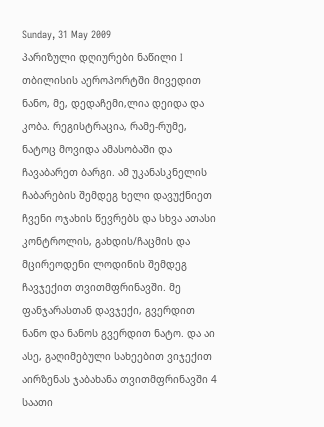Sunday, 31 May 2009
პარიზული დღიურები ნაწილი I
თბილისის აეროპორტში მივედით ნანო, მე, დედაჩემი,ლია დეიდა და კობა. რეგისტრაცია, რამე-რუმე, ნატოც მოვიდა ამასობაში და ჩავაბარეთ ბარგი. ამ უკანასკნელის ჩაბარების შემდეგ ხელი დავუქნიეთ ჩვენი ოჯახის წევრებს და სხვა ათასი კონტროლის, გახდის/ჩაცმის და მცირეოდენი ლოდინის შემდეგ ჩავჯექით თვითმფრინავში. მე ფანჯარასთან დავჯექი, გვერდით ნანო და ნანოს გვერდით ნატო. და აი ასე, გაღიმებული სახეებით ვიჯექით აირზენას ჯაბახანა თვითმფრინავში 4 საათი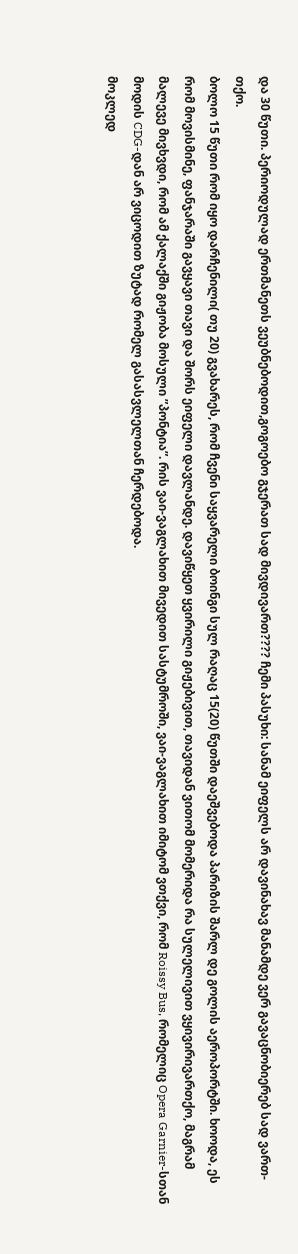და 30 წუთი. პერიოდულად ერთმანეთს ვეუბნებოდით,გოგოებო გჯერათ სად მივდივართ???? ჩემი პასუხი: სანამ ეიფელს არ დავინახავ მანამდე ვერ გავაცნობიერებ სად ვართ-თქო.
ბოლო 15 წუთი რომ იყო დარჩენილი( თუ 20) გვახარეს, რომ ჩვენი საყვარელი ბოინგი სულ რაღაც 15(20) წუთში დაეშვებოდა პარიზის შარლ დე გოლის აეროპორტში. ხოოდა, ეს რომ მოვისმინე, ფანჯარაში გავყავი თავი და შორს ეიფელი დავლანდე. დავიწყეთ ყვირილი გიჟებივით, თავიდან ვითომ მომერიდა რა სულელივით ვყივირივართქო, მაგრამ მალევე მივხვდი, რომ ამ ქალაქში გიჟობა მოსული ”პონტია”. რის ვაი-ვაგლახით მივედით სასტუმროში, ვაი-ვაგლახით იმიტომ ვთქვი, რომ Roissy Bus, რომელიც Opera Garnier-სთან მოდის CDG-დან არ ვიცოდით ზუტად რომელ გასასვლელთან ჩერდებოდა.
მოკლედ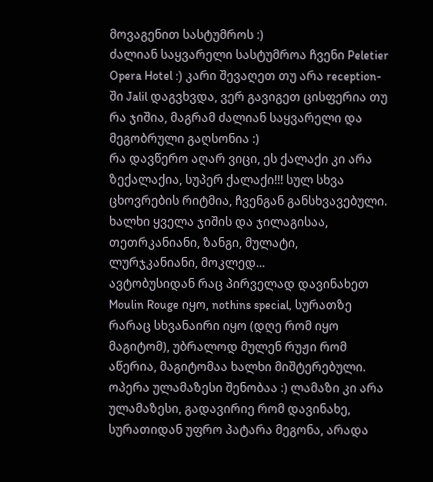მოვაგენით სასტუმროს :)
ძალიან საყვარელი სასტუმროა ჩვენი Peletier Opera Hotel :) კარი შევაღეთ თუ არა reception-ში Jalil დაგვხვდა, ვერ გავიგეთ ცისფერია თუ რა ჯიშია, მაგრამ ძალიან საყვარელი და მეგობრული გაღსონია :)
რა დავწერო აღარ ვიცი, ეს ქალაქი კი არა ზექალაქია, სუპერ ქალაქი!!! სულ სხვა ცხოვრების რიტმია, ჩვენგან განსხვავებული. ხალხი ყველა ჯიშის და ჯილაგისაა, თეთრკანიანი, ზანგი, მულატი, ლურჯკანიანი, მოკლედ...
ავტობუსიდან რაც პირველად დავინახეთ Moulin Rouge იყო, nothins special, სურათზე რარაც სხვანაირი იყო (დღე რომ იყო მაგიტომ), უბრალოდ მულენ რუჟი რომ აწერია, მაგიტომაა ხალხი მიშტერებული.
ოპერა ულამაზესი შენობაა :) ლამაზი კი არა ულამაზესი, გადავირიე რომ დავინახე, სურათიდან უფრო პატარა მეგონა, არადა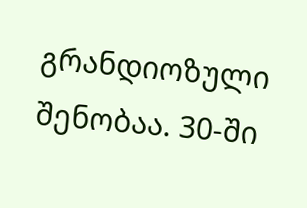გრანდიოზული შენობაა. 30-ში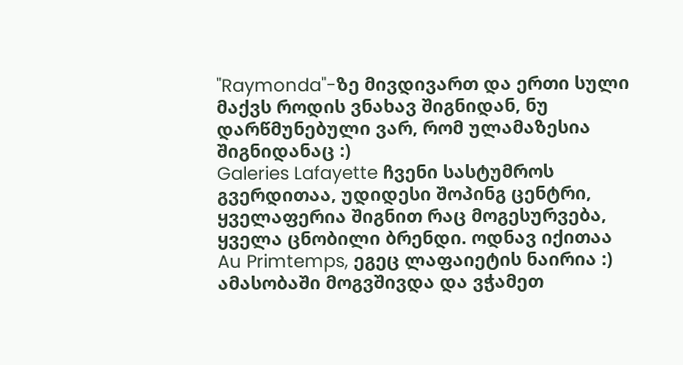"Raymonda"-ზე მივდივართ და ერთი სული მაქვს როდის ვნახავ შიგნიდან, ნუ დარწმუნებული ვარ, რომ ულამაზესია შიგნიდანაც :)
Galeries Lafayette ჩვენი სასტუმროს გვერდითაა, უდიდესი შოპინგ ცენტრი, ყველაფერია შიგნით რაც მოგესურვება, ყველა ცნობილი ბრენდი. ოდნავ იქითაა Au Primtemps, ეგეც ლაფაიეტის ნაირია :)
ამასობაში მოგვშივდა და ვჭამეთ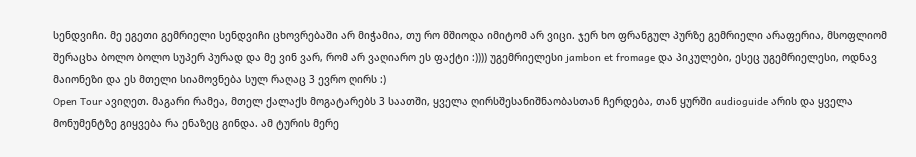სენდვიჩი. მე ეგეთი გემრიელი სენდვიჩი ცხოვრებაში არ მიჭამია, თუ რო მშიოდა იმიტომ არ ვიცი. ჯერ ხო ფრანგულ პურზე გემრიელი არაფერია, მსოფლიომ შერაცხა ბოლო ბოლო სუპერ პურად და მე ვინ ვარ, რომ არ ვაღიარო ეს ფაქტი :)))) უგემრიელესი jambon et fromage და პიკულები, ესეც უგემრიელესი, ოდნავ მაიონეზი და ეს მთელი სიამოვნება სულ რაღაც 3 ევრო ღირს :)
Open Tour ავიღეთ. მაგარი რამეა, მთელ ქალაქს მოგატარებს 3 საათში, ყველა ღირსშესანიშნაობასთან ჩერდება, თან ყურში audioguide არის და ყველა მონუმენტზე გიყვება რა ენაზეც გინდა. ამ ტურის მერე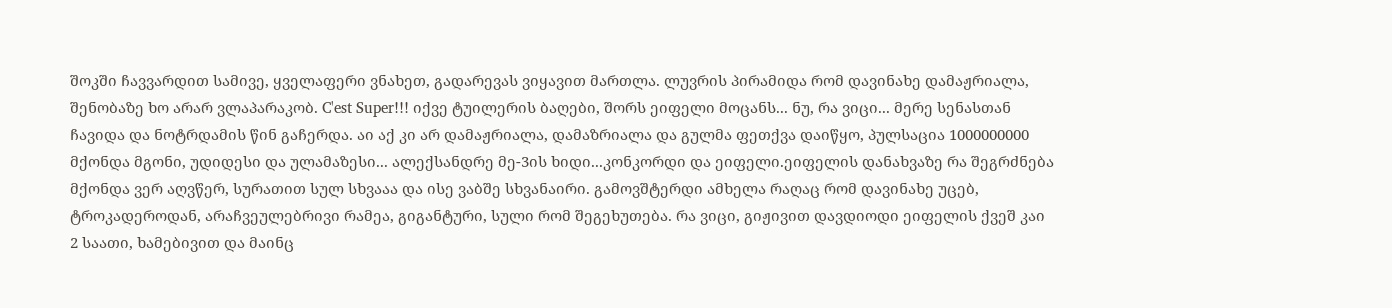შოკში ჩავვარდით სამივე, ყველაფერი ვნახეთ, გადარევას ვიყავით მართლა. ლუვრის პირამიდა რომ დავინახე დამაჟრიალა, შენობაზე ხო არარ ვლაპარაკობ. C'est Super!!! იქვე ტუილერის ბაღები, შორს ეიფელი მოცანს... ნუ, რა ვიცი... მერე სენასთან ჩავიდა და ნოტრდამის წინ გაჩერდა. აი აქ კი არ დამაჟრიალა, დამაზრიალა და გულმა ფეთქვა დაიწყო, პულსაცია 1000000000 მქონდა მგონი, უდიდესი და ულამაზესი... ალექსანდრე მე-3ის ხიდი...კონკორდი და ეიფელი.ეიფელის დანახვაზე რა შეგრძნება მქონდა ვერ აღვწერ, სურათით სულ სხვააა და ისე ვაბშე სხვანაირი. გამოვშტერდი ამხელა რაღაც რომ დავინახე უცებ, ტროკადეროდან, არაჩვეულებრივი რამეა, გიგანტური, სული რომ შეგეხუთება. რა ვიცი, გიჟივით დავდიოდი ეიფელის ქვეშ კაი 2 საათი, ხამებივით და მაინც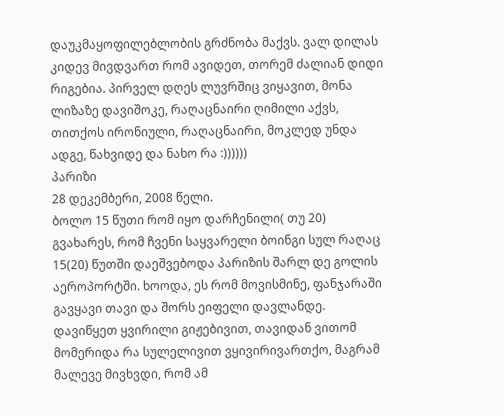დაუკმაყოფილებლობის გრძნობა მაქვს. ვალ დილას კიდევ მივდვართ რომ ავიდეთ, თორემ ძალიან დიდი რიგებია. პირველ დღეს ლუვრშიც ვიყავით, მონა ლიზაზე დავიშოკე, რაღაცნაირი ღიმილი აქვს, თითქოს ირონიული, რაღაცნაირი, მოკლედ უნდა ადგე, წახვიდე და ნახო რა :))))))
პარიზი
28 დეკემბერი, 2008 წელი.
ბოლო 15 წუთი რომ იყო დარჩენილი( თუ 20) გვახარეს, რომ ჩვენი საყვარელი ბოინგი სულ რაღაც 15(20) წუთში დაეშვებოდა პარიზის შარლ დე გოლის აეროპორტში. ხოოდა, ეს რომ მოვისმინე, ფანჯარაში გავყავი თავი და შორს ეიფელი დავლანდე. დავიწყეთ ყვირილი გიჟებივით, თავიდან ვითომ მომერიდა რა სულელივით ვყივირივართქო, მაგრამ მალევე მივხვდი, რომ ამ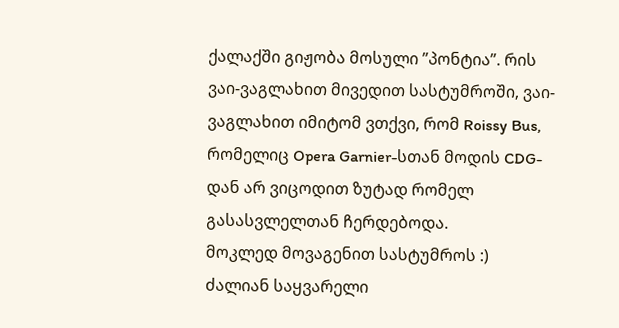ქალაქში გიჟობა მოსული ”პონტია”. რის ვაი-ვაგლახით მივედით სასტუმროში, ვაი-ვაგლახით იმიტომ ვთქვი, რომ Roissy Bus, რომელიც Opera Garnier-სთან მოდის CDG-დან არ ვიცოდით ზუტად რომელ გასასვლელთან ჩერდებოდა.
მოკლედ მოვაგენით სასტუმროს :)
ძალიან საყვარელი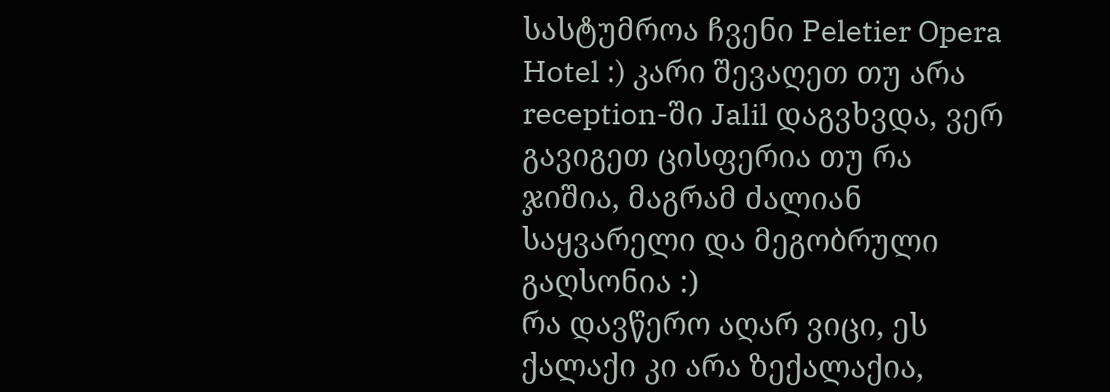სასტუმროა ჩვენი Peletier Opera Hotel :) კარი შევაღეთ თუ არა reception-ში Jalil დაგვხვდა, ვერ გავიგეთ ცისფერია თუ რა ჯიშია, მაგრამ ძალიან საყვარელი და მეგობრული გაღსონია :)
რა დავწერო აღარ ვიცი, ეს ქალაქი კი არა ზექალაქია,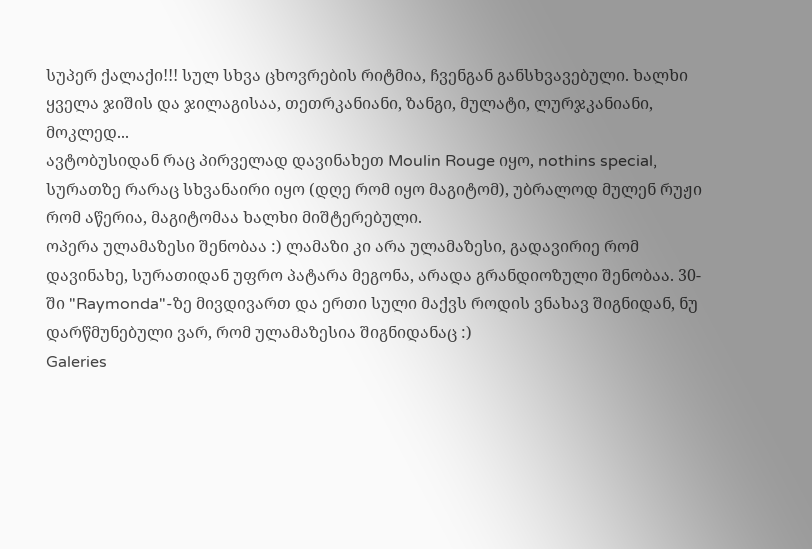სუპერ ქალაქი!!! სულ სხვა ცხოვრების რიტმია, ჩვენგან განსხვავებული. ხალხი ყველა ჯიშის და ჯილაგისაა, თეთრკანიანი, ზანგი, მულატი, ლურჯკანიანი, მოკლედ...
ავტობუსიდან რაც პირველად დავინახეთ Moulin Rouge იყო, nothins special, სურათზე რარაც სხვანაირი იყო (დღე რომ იყო მაგიტომ), უბრალოდ მულენ რუჟი რომ აწერია, მაგიტომაა ხალხი მიშტერებული.
ოპერა ულამაზესი შენობაა :) ლამაზი კი არა ულამაზესი, გადავირიე რომ დავინახე, სურათიდან უფრო პატარა მეგონა, არადა გრანდიოზული შენობაა. 30-ში "Raymonda"-ზე მივდივართ და ერთი სული მაქვს როდის ვნახავ შიგნიდან, ნუ დარწმუნებული ვარ, რომ ულამაზესია შიგნიდანაც :)
Galeries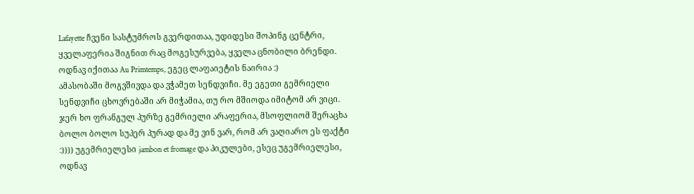Lafayette ჩვენი სასტუმროს გვერდითაა, უდიდესი შოპინგ ცენტრი, ყველაფერია შიგნით რაც მოგესურვება, ყველა ცნობილი ბრენდი. ოდნავ იქითაა Au Primtemps, ეგეც ლაფაიეტის ნაირია :)
ამასობაში მოგვშივდა და ვჭამეთ სენდვიჩი. მე ეგეთი გემრიელი სენდვიჩი ცხოვრებაში არ მიჭამია, თუ რო მშიოდა იმიტომ არ ვიცი. ჯერ ხო ფრანგულ პურზე გემრიელი არაფერია, მსოფლიომ შერაცხა ბოლო ბოლო სუპერ პურად და მე ვინ ვარ, რომ არ ვაღიარო ეს ფაქტი :)))) უგემრიელესი jambon et fromage და პიკულები, ესეც უგემრიელესი, ოდნავ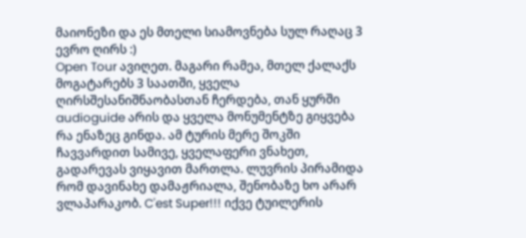მაიონეზი და ეს მთელი სიამოვნება სულ რაღაც 3 ევრო ღირს :)
Open Tour ავიღეთ. მაგარი რამეა, მთელ ქალაქს მოგატარებს 3 საათში, ყველა ღირსშესანიშნაობასთან ჩერდება, თან ყურში audioguide არის და ყველა მონუმენტზე გიყვება რა ენაზეც გინდა. ამ ტურის მერე შოკში ჩავვარდით სამივე, ყველაფერი ვნახეთ, გადარევას ვიყავით მართლა. ლუვრის პირამიდა რომ დავინახე დამაჟრიალა, შენობაზე ხო არარ ვლაპარაკობ. C'est Super!!! იქვე ტუილერის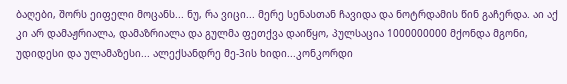ბაღები, შორს ეიფელი მოცანს... ნუ, რა ვიცი... მერე სენასთან ჩავიდა და ნოტრდამის წინ გაჩერდა. აი აქ კი არ დამაჟრიალა, დამაზრიალა და გულმა ფეთქვა დაიწყო, პულსაცია 1000000000 მქონდა მგონი, უდიდესი და ულამაზესი... ალექსანდრე მე-3ის ხიდი...კონკორდი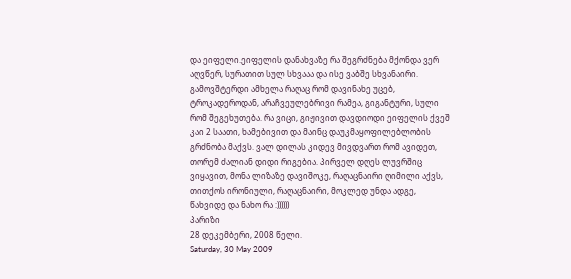და ეიფელი.ეიფელის დანახვაზე რა შეგრძნება მქონდა ვერ აღვწერ, სურათით სულ სხვააა და ისე ვაბშე სხვანაირი. გამოვშტერდი ამხელა რაღაც რომ დავინახე უცებ, ტროკადეროდან, არაჩვეულებრივი რამეა, გიგანტური, სული რომ შეგეხუთება. რა ვიცი, გიჟივით დავდიოდი ეიფელის ქვეშ კაი 2 საათი, ხამებივით და მაინც დაუკმაყოფილებლობის გრძნობა მაქვს. ვალ დილას კიდევ მივდვართ რომ ავიდეთ, თორემ ძალიან დიდი რიგებია. პირველ დღეს ლუვრშიც ვიყავით, მონა ლიზაზე დავიშოკე, რაღაცნაირი ღიმილი აქვს, თითქოს ირონიული, რაღაცნაირი, მოკლედ უნდა ადგე, წახვიდე და ნახო რა :))))))
პარიზი
28 დეკემბერი, 2008 წელი.
Saturday, 30 May 2009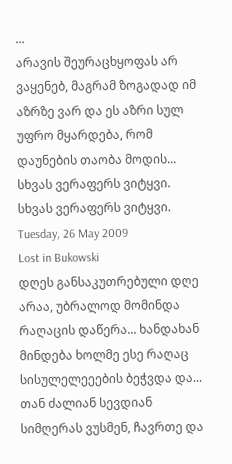...
არავის შეურაცხყოფას არ ვაყენებ, მაგრამ ზოგადად იმ აზრზე ვარ და ეს აზრი სულ უფრო მყარდება, რომ დაუნების თაობა მოდის...
სხვას ვერაფერს ვიტყვი.
სხვას ვერაფერს ვიტყვი.
Tuesday, 26 May 2009
Lost in Bukowski
დღეს განსაკუთრებული დღე არაა, უბრალოდ მომინდა რაღაცის დაწერა... ხანდახან მინდება ხოლმე ესე რაღაც სისულელეეების ბეჭვდა და... თან ძალიან სევდიან სიმღერას ვუსმენ, ჩავრთე და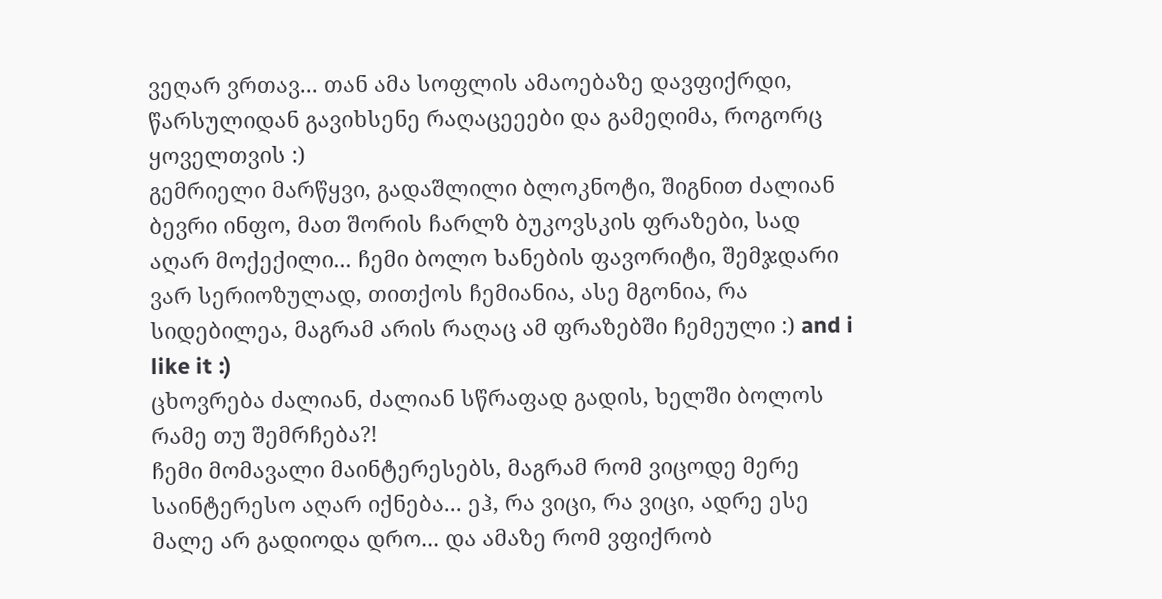ვეღარ ვრთავ... თან ამა სოფლის ამაოებაზე დავფიქრდი, წარსულიდან გავიხსენე რაღაცეეები და გამეღიმა, როგორც ყოველთვის :)
გემრიელი მარწყვი, გადაშლილი ბლოკნოტი, შიგნით ძალიან ბევრი ინფო, მათ შორის ჩარლზ ბუკოვსკის ფრაზები, სად აღარ მოქექილი... ჩემი ბოლო ხანების ფავორიტი, შემჯდარი ვარ სერიოზულად, თითქოს ჩემიანია, ასე მგონია, რა სიდებილეა, მაგრამ არის რაღაც ამ ფრაზებში ჩემეული :) and i like it :)
ცხოვრება ძალიან, ძალიან სწრაფად გადის, ხელში ბოლოს რამე თუ შემრჩება?!
ჩემი მომავალი მაინტერესებს, მაგრამ რომ ვიცოდე მერე საინტერესო აღარ იქნება... ეჰ, რა ვიცი, რა ვიცი, ადრე ესე მალე არ გადიოდა დრო... და ამაზე რომ ვფიქრობ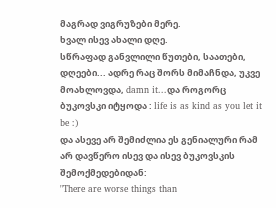მაგრად ვიგრუზები მერე.
ხვალ ისევ ახალი დღე.
სწრაფად განვლილი წუთები, საათები, დღეები... ადრე რაც შორს მიმაჩნდა, უკვე მოახლოვდა, damn it...და როგორც ბუკოვსკი იტყოდა : life is as kind as you let it be :)
და ასევე არ შემიძლია ეს გენიალური რამ არ დავწერო ისევ და ისევ ბუკოვსკის შემოქმედებიდან:
"There are worse things than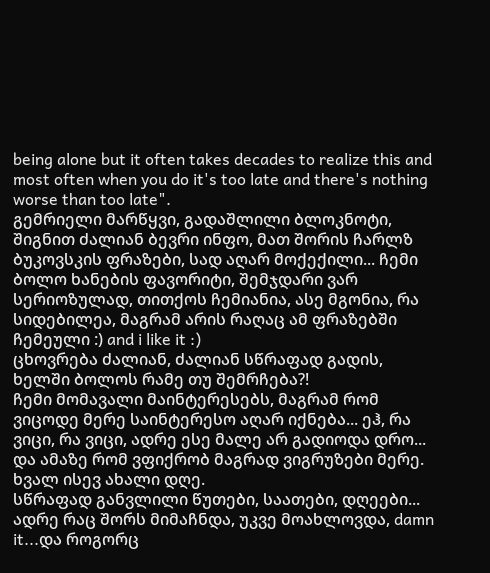being alone but it often takes decades to realize this and most often when you do it's too late and there's nothing worse than too late".
გემრიელი მარწყვი, გადაშლილი ბლოკნოტი, შიგნით ძალიან ბევრი ინფო, მათ შორის ჩარლზ ბუკოვსკის ფრაზები, სად აღარ მოქექილი... ჩემი ბოლო ხანების ფავორიტი, შემჯდარი ვარ სერიოზულად, თითქოს ჩემიანია, ასე მგონია, რა სიდებილეა, მაგრამ არის რაღაც ამ ფრაზებში ჩემეული :) and i like it :)
ცხოვრება ძალიან, ძალიან სწრაფად გადის, ხელში ბოლოს რამე თუ შემრჩება?!
ჩემი მომავალი მაინტერესებს, მაგრამ რომ ვიცოდე მერე საინტერესო აღარ იქნება... ეჰ, რა ვიცი, რა ვიცი, ადრე ესე მალე არ გადიოდა დრო... და ამაზე რომ ვფიქრობ მაგრად ვიგრუზები მერე.
ხვალ ისევ ახალი დღე.
სწრაფად განვლილი წუთები, საათები, დღეები... ადრე რაც შორს მიმაჩნდა, უკვე მოახლოვდა, damn it...და როგორც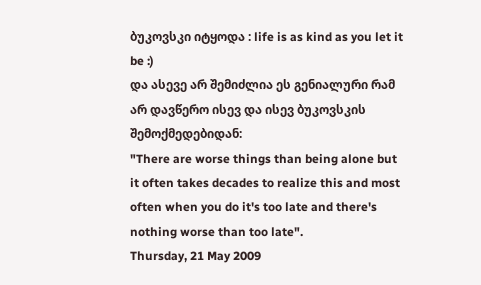ბუკოვსკი იტყოდა : life is as kind as you let it be :)
და ასევე არ შემიძლია ეს გენიალური რამ არ დავწერო ისევ და ისევ ბუკოვსკის შემოქმედებიდან:
"There are worse things than being alone but it often takes decades to realize this and most often when you do it's too late and there's nothing worse than too late".
Thursday, 21 May 2009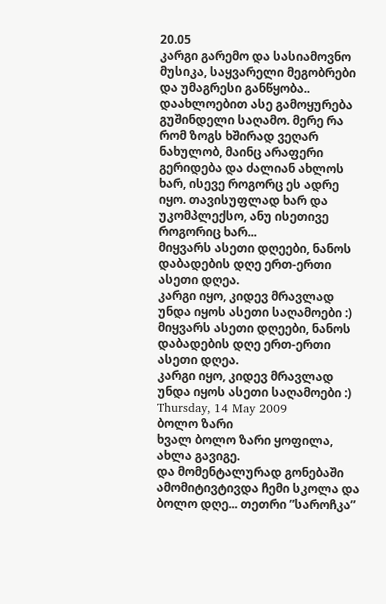20.05
კარგი გარემო და სასიამოვნო მუსიკა, საყვარელი მეგობრები და უმაგრესი განწყობა.. დაახლოებით ასე გამოყურება გუშინდელი საღამო. მერე რა რომ ზოგს ხშირად ვეღარ ნახულობ, მაინც არაფერი გერიდება და ძალიან ახლოს ხარ, ისევე როგორც ეს ადრე იყო. თავისუფლად ხარ და უკომპლექსო, ანუ ისეთივე როგორიც ხარ...
მიყვარს ასეთი დღეები, ნანოს დაბადების დღე ერთ-ერთი ასეთი დღეა.
კარგი იყო, კიდევ მრავლად უნდა იყოს ასეთი საღამოები :)
მიყვარს ასეთი დღეები, ნანოს დაბადების დღე ერთ-ერთი ასეთი დღეა.
კარგი იყო, კიდევ მრავლად უნდა იყოს ასეთი საღამოები :)
Thursday, 14 May 2009
ბოლო ზარი
ხვალ ბოლო ზარი ყოფილა, ახლა გავიგე.
და მომენტალურად გონებაში ამომიტივტივდა ჩემი სკოლა და ბოლო დღე... თეთრი ”საროჩკა”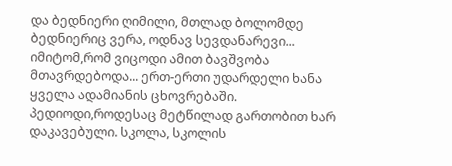და ბედნიერი ღიმილი, მთლად ბოლომდე ბედნიერიც ვერა, ოდნავ სევდანარევი... იმიტომ,რომ ვიცოდი ამით ბავშვობა მთავრდებოდა... ერთ-ერთი უდარდელი ხანა ყველა ადამიანის ცხოვრებაში. პედიოდი,როდესაც მეტწილად გართობით ხარ დაკავებული. სკოლა, სკოლის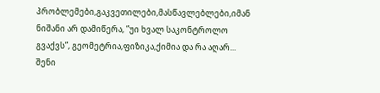პრობლემები,გაკვეთილები,მასწავლებლები,იმან ნიშანი არ დამიწერა, ”უი ხვალ საკონტროლო გვაქვს”, გეომეტრია,ფიზიკა,ქიმია და რა აღარ...
შენი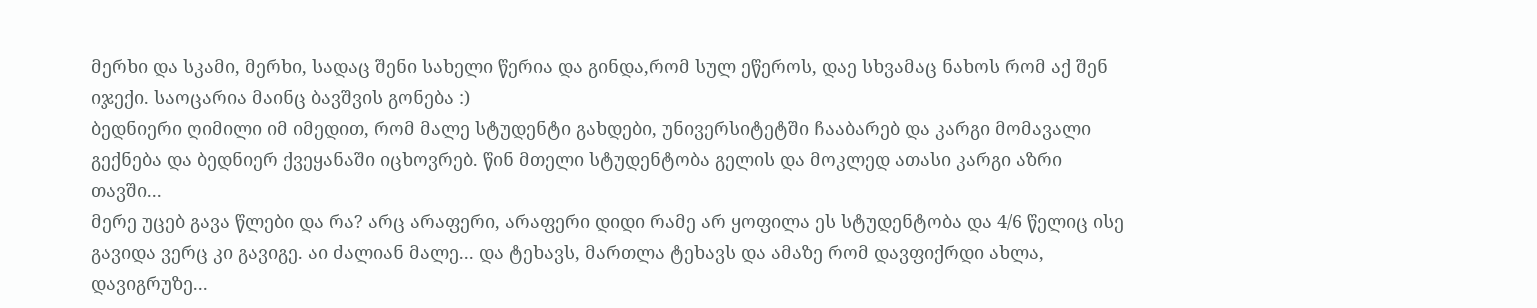მერხი და სკამი, მერხი, სადაც შენი სახელი წერია და გინდა,რომ სულ ეწეროს, დაე სხვამაც ნახოს რომ აქ შენ იჯექი. საოცარია მაინც ბავშვის გონება :)
ბედნიერი ღიმილი იმ იმედით, რომ მალე სტუდენტი გახდები, უნივერსიტეტში ჩააბარებ და კარგი მომავალი გექნება და ბედნიერ ქვეყანაში იცხოვრებ. წინ მთელი სტუდენტობა გელის და მოკლედ ათასი კარგი აზრი თავში...
მერე უცებ გავა წლები და რა? არც არაფერი, არაფერი დიდი რამე არ ყოფილა ეს სტუდენტობა და 4/6 წელიც ისე გავიდა ვერც კი გავიგე. აი ძალიან მალე... და ტეხავს, მართლა ტეხავს და ამაზე რომ დავფიქრდი ახლა, დავიგრუზე...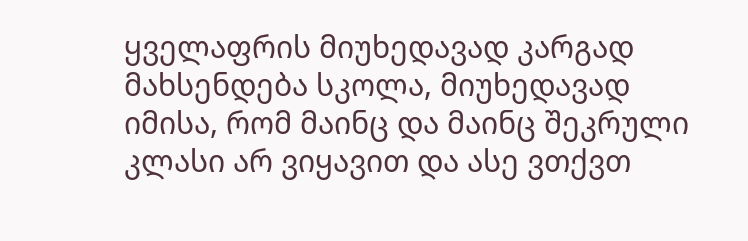ყველაფრის მიუხედავად კარგად მახსენდება სკოლა, მიუხედავად იმისა, რომ მაინც და მაინც შეკრული კლასი არ ვიყავით და ასე ვთქვთ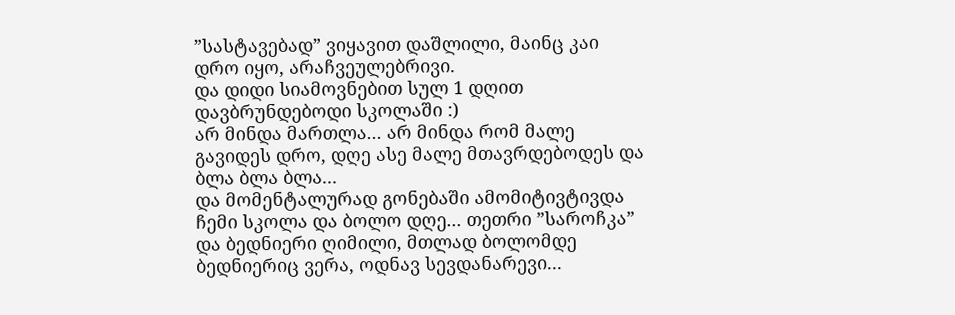”სასტავებად” ვიყავით დაშლილი, მაინც კაი დრო იყო, არაჩვეულებრივი.
და დიდი სიამოვნებით სულ 1 დღით დავბრუნდებოდი სკოლაში :)
არ მინდა მართლა... არ მინდა რომ მალე გავიდეს დრო, დღე ასე მალე მთავრდებოდეს და ბლა ბლა ბლა...
და მომენტალურად გონებაში ამომიტივტივდა ჩემი სკოლა და ბოლო დღე... თეთრი ”საროჩკა” და ბედნიერი ღიმილი, მთლად ბოლომდე ბედნიერიც ვერა, ოდნავ სევდანარევი...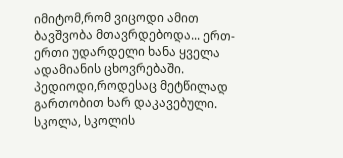იმიტომ,რომ ვიცოდი ამით ბავშვობა მთავრდებოდა... ერთ-ერთი უდარდელი ხანა ყველა ადამიანის ცხოვრებაში. პედიოდი,როდესაც მეტწილად გართობით ხარ დაკავებული. სკოლა, სკოლის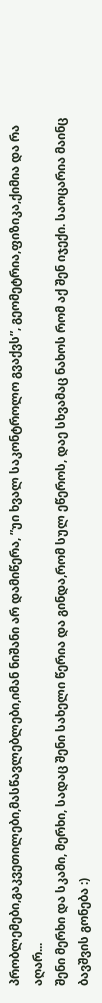პრობლემები,გაკვეთილები,მასწავლებლები,იმან ნიშანი არ დამიწერა, ”უი ხვალ საკონტროლო გვაქვს”, გეომეტრია,ფიზიკა,ქიმია და რა აღარ...
შენი მერხი და სკამი, მერხი, სადაც შენი სახელი წერია და გინდა,რომ სულ ეწეროს, დაე სხვამაც ნახოს რომ აქ შენ იჯექი. საოცარია მაინც ბავშვის გონება :)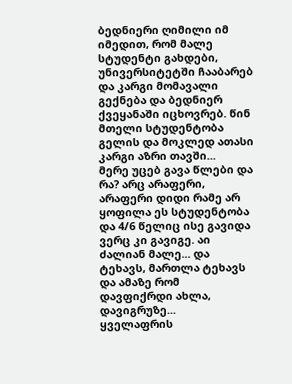ბედნიერი ღიმილი იმ იმედით, რომ მალე სტუდენტი გახდები, უნივერსიტეტში ჩააბარებ და კარგი მომავალი გექნება და ბედნიერ ქვეყანაში იცხოვრებ. წინ მთელი სტუდენტობა გელის და მოკლედ ათასი კარგი აზრი თავში...
მერე უცებ გავა წლები და რა? არც არაფერი, არაფერი დიდი რამე არ ყოფილა ეს სტუდენტობა და 4/6 წელიც ისე გავიდა ვერც კი გავიგე. აი ძალიან მალე... და ტეხავს, მართლა ტეხავს და ამაზე რომ დავფიქრდი ახლა, დავიგრუზე...
ყველაფრის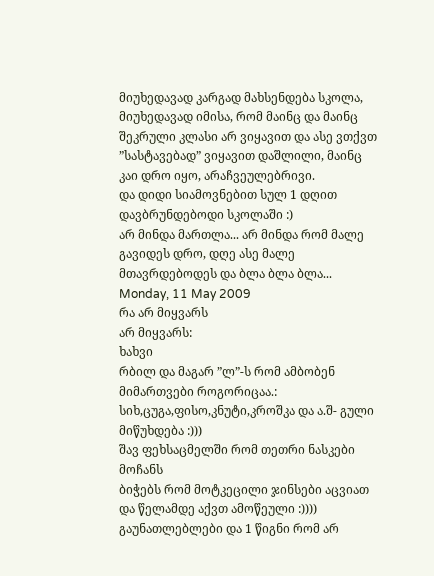მიუხედავად კარგად მახსენდება სკოლა, მიუხედავად იმისა, რომ მაინც და მაინც შეკრული კლასი არ ვიყავით და ასე ვთქვთ ”სასტავებად” ვიყავით დაშლილი, მაინც კაი დრო იყო, არაჩვეულებრივი.
და დიდი სიამოვნებით სულ 1 დღით დავბრუნდებოდი სკოლაში :)
არ მინდა მართლა... არ მინდა რომ მალე გავიდეს დრო, დღე ასე მალე მთავრდებოდეს და ბლა ბლა ბლა...
Monday, 11 May 2009
რა არ მიყვარს
არ მიყვარს:
ხახვი
რბილ და მაგარ ”ლ”-ს რომ ამბობენ
მიმართვები როგორიცაა.: სიხ,ცუგა,ფისო,კნუტი,კროშკა და ა.შ- გული მიწუხდება :)))
შავ ფეხსაცმელში რომ თეთრი ნასკები მოჩანს
ბიჭებს რომ მოტკეცილი ჯინსები აცვიათ და წელამდე აქვთ ამოწეული :))))
გაუნათლებლები და 1 წიგნი რომ არ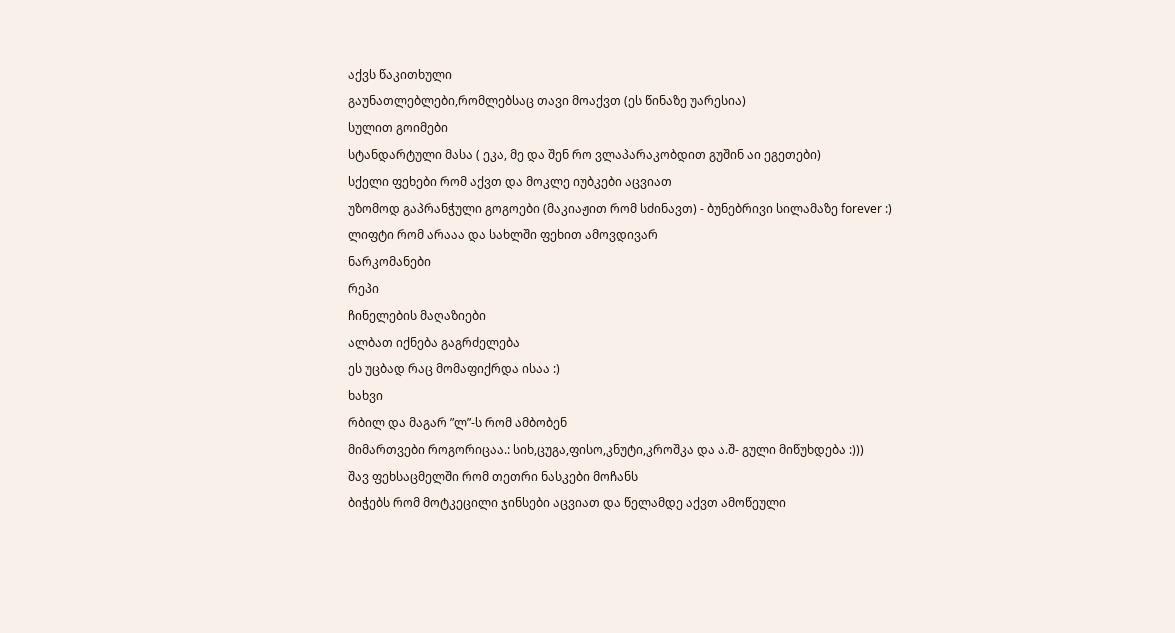აქვს წაკითხული
გაუნათლებლები,რომლებსაც თავი მოაქვთ (ეს წინაზე უარესია)
სულით გოიმები
სტანდარტული მასა ( ეკა, მე და შენ რო ვლაპარაკობდით გუშინ აი ეგეთები)
სქელი ფეხები რომ აქვთ და მოკლე იუბკები აცვიათ
უზომოდ გაპრანჭული გოგოები (მაკიაჟით რომ სძინავთ) - ბუნებრივი სილამაზე forever :)
ლიფტი რომ არააა და სახლში ფეხით ამოვდივარ
ნარკომანები
რეპი
ჩინელების მაღაზიები
ალბათ იქნება გაგრძელება
ეს უცბად რაც მომაფიქრდა ისაა :)
ხახვი
რბილ და მაგარ ”ლ”-ს რომ ამბობენ
მიმართვები როგორიცაა.: სიხ,ცუგა,ფისო,კნუტი,კროშკა და ა.შ- გული მიწუხდება :)))
შავ ფეხსაცმელში რომ თეთრი ნასკები მოჩანს
ბიჭებს რომ მოტკეცილი ჯინსები აცვიათ და წელამდე აქვთ ამოწეული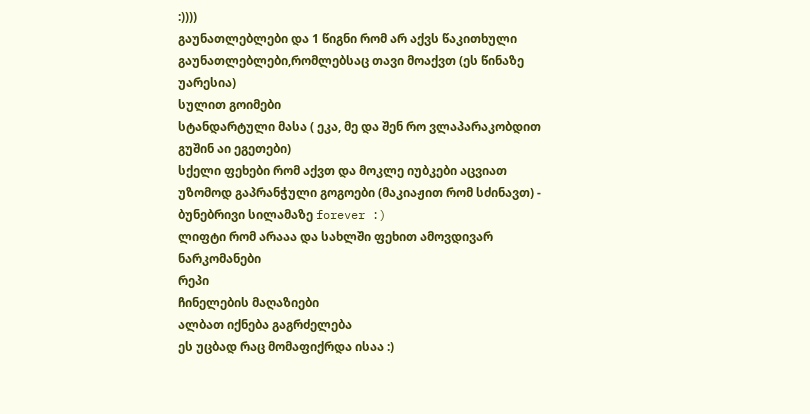:))))
გაუნათლებლები და 1 წიგნი რომ არ აქვს წაკითხული
გაუნათლებლები,რომლებსაც თავი მოაქვთ (ეს წინაზე უარესია)
სულით გოიმები
სტანდარტული მასა ( ეკა, მე და შენ რო ვლაპარაკობდით გუშინ აი ეგეთები)
სქელი ფეხები რომ აქვთ და მოკლე იუბკები აცვიათ
უზომოდ გაპრანჭული გოგოები (მაკიაჟით რომ სძინავთ) - ბუნებრივი სილამაზე forever :)
ლიფტი რომ არააა და სახლში ფეხით ამოვდივარ
ნარკომანები
რეპი
ჩინელების მაღაზიები
ალბათ იქნება გაგრძელება
ეს უცბად რაც მომაფიქრდა ისაა :)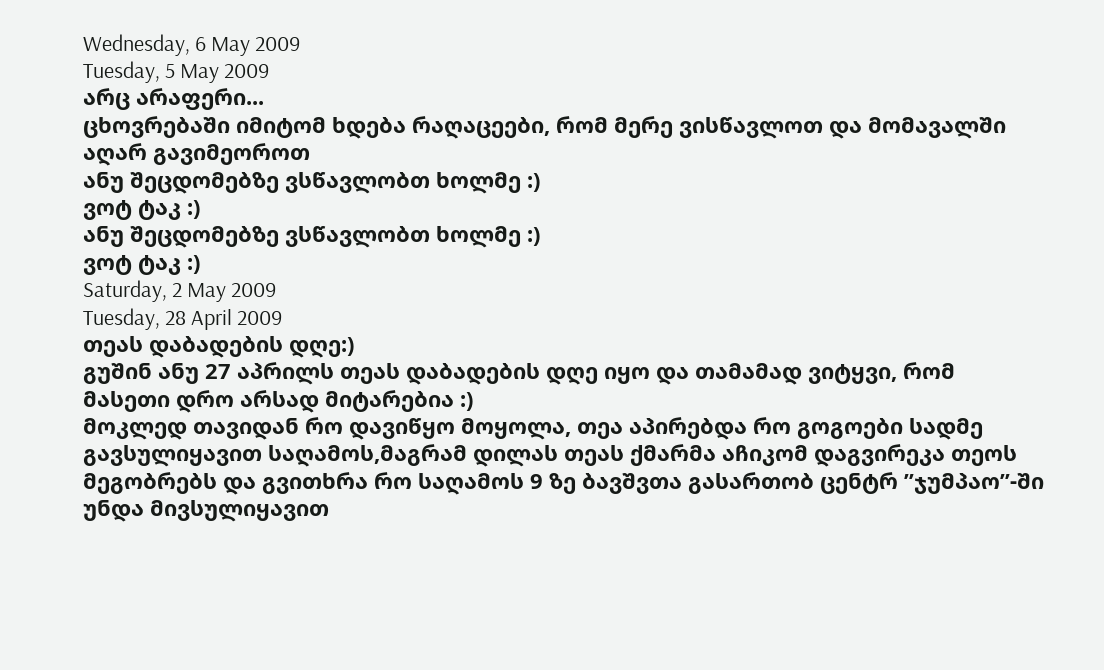Wednesday, 6 May 2009
Tuesday, 5 May 2009
არც არაფერი...
ცხოვრებაში იმიტომ ხდება რაღაცეები, რომ მერე ვისწავლოთ და მომავალში აღარ გავიმეოროთ
ანუ შეცდომებზე ვსწავლობთ ხოლმე :)
ვოტ ტაკ :)
ანუ შეცდომებზე ვსწავლობთ ხოლმე :)
ვოტ ტაკ :)
Saturday, 2 May 2009
Tuesday, 28 April 2009
თეას დაბადების დღე:)
გუშინ ანუ 27 აპრილს თეას დაბადების დღე იყო და თამამად ვიტყვი, რომ მასეთი დრო არსად მიტარებია :)
მოკლედ თავიდან რო დავიწყო მოყოლა, თეა აპირებდა რო გოგოები სადმე გავსულიყავით საღამოს,მაგრამ დილას თეას ქმარმა აჩიკომ დაგვირეკა თეოს მეგობრებს და გვითხრა რო საღამოს 9 ზე ბავშვთა გასართობ ცენტრ ”ჯუმპაო”-ში უნდა მივსულიყავით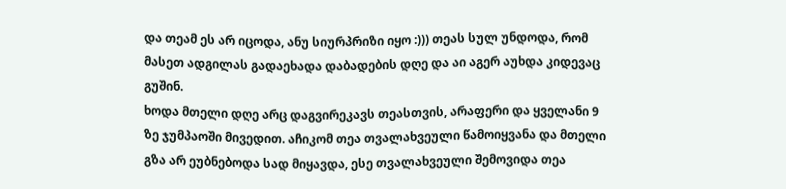და თეამ ეს არ იცოდა, ანუ სიურპრიზი იყო :))) თეას სულ უნდოდა, რომ მასეთ ადგილას გადაეხადა დაბადების დღე და აი აგერ აუხდა კიდევაც გუშინ.
ხოდა მთელი დღე არც დაგვირეკავს თეასთვის, არაფერი და ყველანი 9 ზე ჯუმპაოში მივედით. აჩიკომ თეა თვალახვეული წამოიყვანა და მთელი გზა არ ეუბნებოდა სად მიყავდა, ესე თვალახვეული შემოვიდა თეა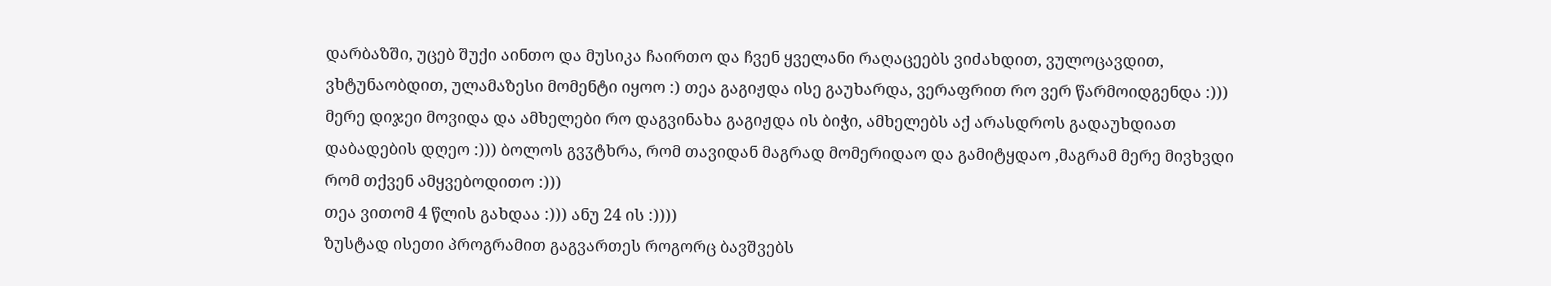დარბაზში, უცებ შუქი აინთო და მუსიკა ჩაირთო და ჩვენ ყველანი რაღაცეებს ვიძახდით, ვულოცავდით, ვხტუნაობდით, ულამაზესი მომენტი იყოო :) თეა გაგიჟდა ისე გაუხარდა, ვერაფრით რო ვერ წარმოიდგენდა :))) მერე დიჯეი მოვიდა და ამხელები რო დაგვინახა გაგიჟდა ის ბიჭი, ამხელებს აქ არასდროს გადაუხდიათ დაბადების დღეო :))) ბოლოს გვჳტხრა, რომ თავიდან მაგრად მომერიდაო და გამიტყდაო ,მაგრამ მერე მივხვდი რომ თქვენ ამყვებოდითო :)))
თეა ვითომ 4 წლის გახდაა :))) ანუ 24 ის :))))
ზუსტად ისეთი პროგრამით გაგვართეს როგორც ბავშვებს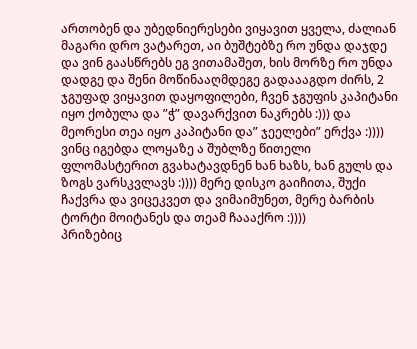ართობენ და უბედნიერესები ვიყავით ყველა, ძალიან მაგარი დრო ვატარეთ, აი ბუშტებზე რო უნდა დაჯდე და ვინ გაასწრებს ეგ ვითამაშეთ, ხის მორზე რო უნდა დადგე და შენი მოწინააღმდეგე გადაააგდო ძირს, 2 ჯგუფად ვიყავით დაყოფილები, ჩვენ ჯგუფის კაპიტანი იყო ქობულა და ”ჭ” დავარქვით ნაკრებს :))) და მეორესი თეა იყო კაპიტანი და” ჯეელები” ერქვა :)))) ვინც იგებდა ლოყაზე ა შუბლზე წითელი ფლომასტერით გვახატავდნენ ხან ხაზს, ხან გულს და ზოგს ვარსკვლავს :)))) მერე დისკო გაიჩითა, შუქი ჩაქვრა და ვიცეკვეთ და ვიმაიმუნეთ, მერე ბარბის ტორტი მოიტანეს და თეამ ჩაააქრო :))))
პრიზებიც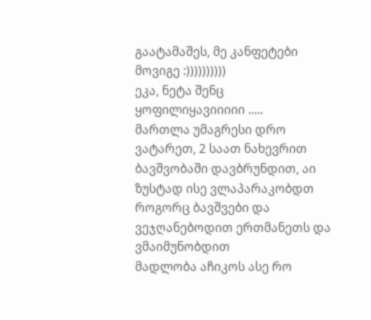გაატამაშეს, მე კანფეტები მოვიგე :))))))))))
ეკა, ნეტა შენც ყოფილიყავიიიიი .....
მართლა უმაგრესი დრო ვატარეთ, 2 საათ ნახევრით ბავშვობაში დავბრუნდით, აი ზუსტად ისე ვლაპარაკობდთ როგორც ბავშვები და ვეჯღანებოდით ერთმანეთს და ვმაიმუნობდით
მადლობა აჩიკოს ასე რო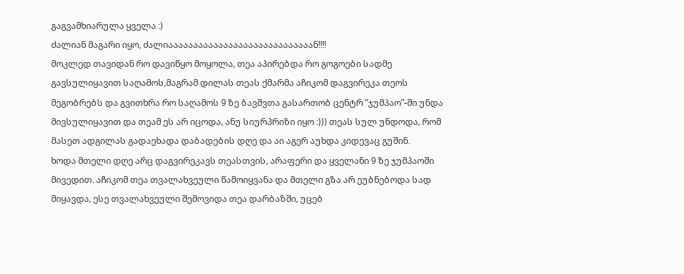გაგვამხიარულა ყველა :)
ძალიან მაგარი იყო, ძალიააააააააააააააააააააააააააააან!!!!
მოკლედ თავიდან რო დავიწყო მოყოლა, თეა აპირებდა რო გოგოები სადმე გავსულიყავით საღამოს,მაგრამ დილას თეას ქმარმა აჩიკომ დაგვირეკა თეოს მეგობრებს და გვითხრა რო საღამოს 9 ზე ბავშვთა გასართობ ცენტრ ”ჯუმპაო”-ში უნდა მივსულიყავით და თეამ ეს არ იცოდა, ანუ სიურპრიზი იყო :))) თეას სულ უნდოდა, რომ მასეთ ადგილას გადაეხადა დაბადების დღე და აი აგერ აუხდა კიდევაც გუშინ.
ხოდა მთელი დღე არც დაგვირეკავს თეასთვის, არაფერი და ყველანი 9 ზე ჯუმპაოში მივედით. აჩიკომ თეა თვალახვეული წამოიყვანა და მთელი გზა არ ეუბნებოდა სად მიყავდა, ესე თვალახვეული შემოვიდა თეა დარბაზში, უცებ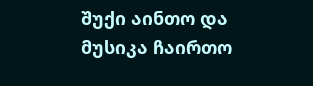შუქი აინთო და მუსიკა ჩაირთო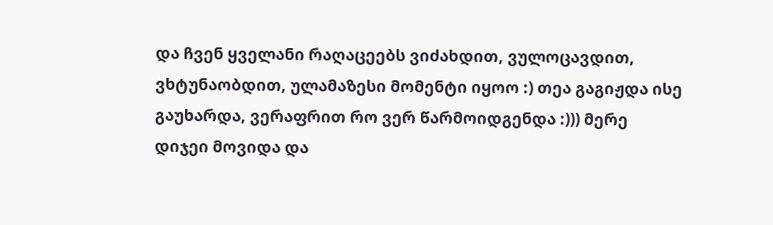და ჩვენ ყველანი რაღაცეებს ვიძახდით, ვულოცავდით, ვხტუნაობდით, ულამაზესი მომენტი იყოო :) თეა გაგიჟდა ისე გაუხარდა, ვერაფრით რო ვერ წარმოიდგენდა :))) მერე დიჯეი მოვიდა და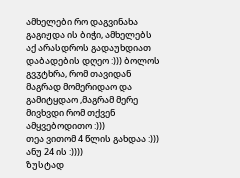ამხელები რო დაგვინახა გაგიჟდა ის ბიჭი, ამხელებს აქ არასდროს გადაუხდიათ დაბადების დღეო :))) ბოლოს გვჳტხრა, რომ თავიდან მაგრად მომერიდაო და გამიტყდაო ,მაგრამ მერე მივხვდი რომ თქვენ ამყვებოდითო :)))
თეა ვითომ 4 წლის გახდაა :))) ანუ 24 ის :))))
ზუსტად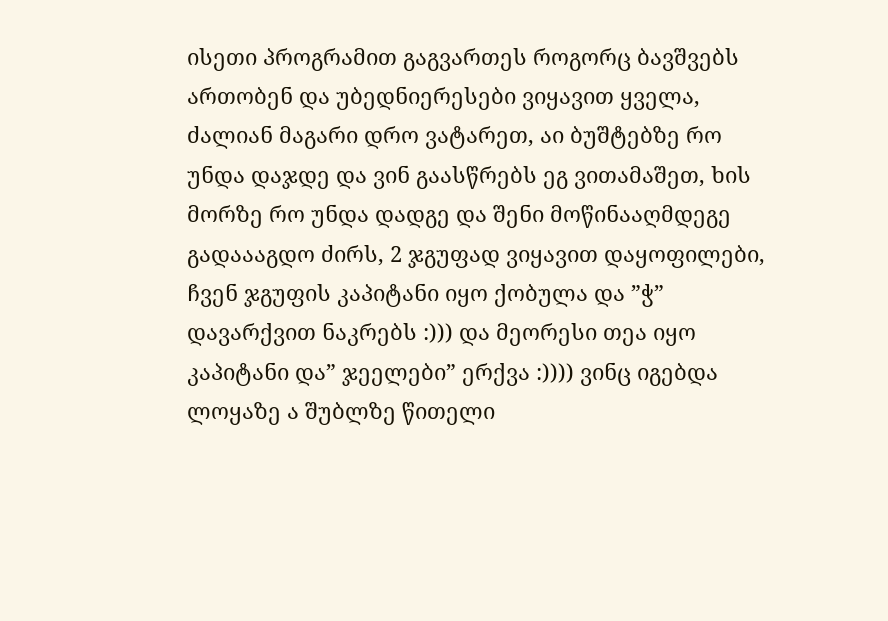ისეთი პროგრამით გაგვართეს როგორც ბავშვებს ართობენ და უბედნიერესები ვიყავით ყველა, ძალიან მაგარი დრო ვატარეთ, აი ბუშტებზე რო უნდა დაჯდე და ვინ გაასწრებს ეგ ვითამაშეთ, ხის მორზე რო უნდა დადგე და შენი მოწინააღმდეგე გადაააგდო ძირს, 2 ჯგუფად ვიყავით დაყოფილები, ჩვენ ჯგუფის კაპიტანი იყო ქობულა და ”ჭ” დავარქვით ნაკრებს :))) და მეორესი თეა იყო კაპიტანი და” ჯეელები” ერქვა :)))) ვინც იგებდა ლოყაზე ა შუბლზე წითელი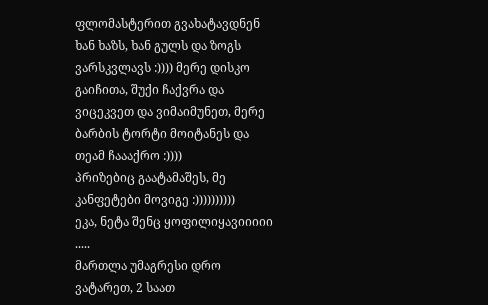ფლომასტერით გვახატავდნენ ხან ხაზს, ხან გულს და ზოგს ვარსკვლავს :)))) მერე დისკო გაიჩითა, შუქი ჩაქვრა და ვიცეკვეთ და ვიმაიმუნეთ, მერე ბარბის ტორტი მოიტანეს და თეამ ჩაააქრო :))))
პრიზებიც გაატამაშეს, მე კანფეტები მოვიგე :))))))))))
ეკა, ნეტა შენც ყოფილიყავიიიიი .....
მართლა უმაგრესი დრო ვატარეთ, 2 საათ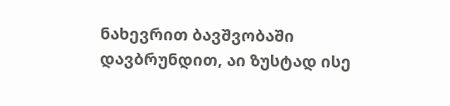ნახევრით ბავშვობაში დავბრუნდით, აი ზუსტად ისე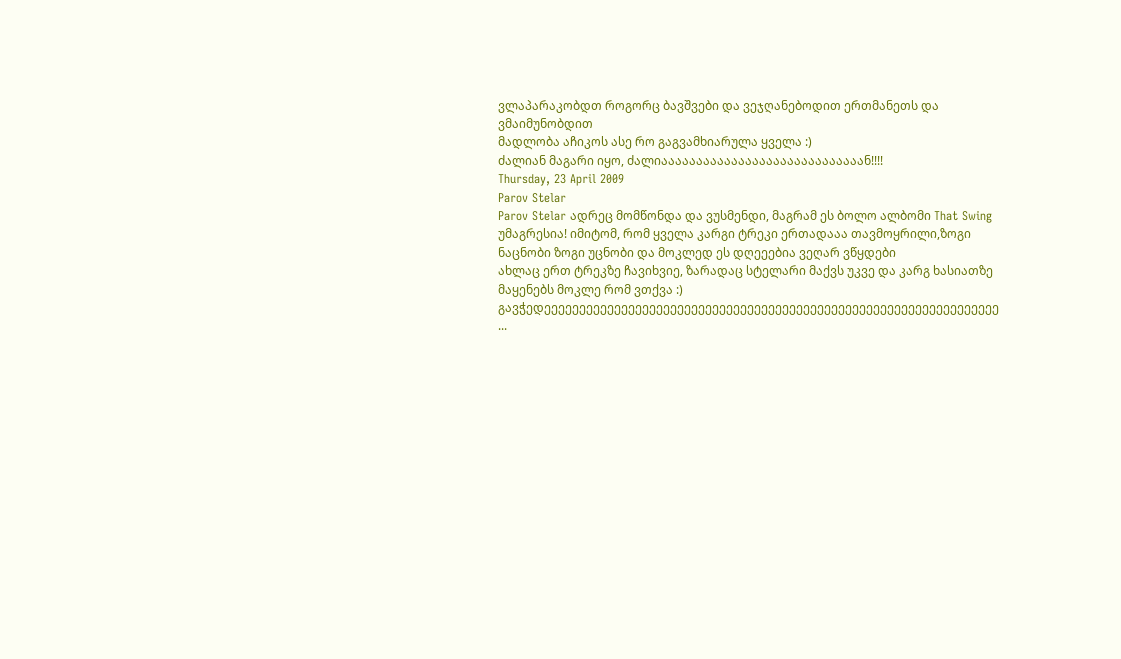ვლაპარაკობდთ როგორც ბავშვები და ვეჯღანებოდით ერთმანეთს და ვმაიმუნობდით
მადლობა აჩიკოს ასე რო გაგვამხიარულა ყველა :)
ძალიან მაგარი იყო, ძალიააააააააააააააააააააააააააააან!!!!
Thursday, 23 April 2009
Parov Stelar
Parov Stelar ადრეც მომწონდა და ვუსმენდი, მაგრამ ეს ბოლო ალბომი That Swing უმაგრესია! იმიტომ, რომ ყველა კარგი ტრეკი ერთადააა თავმოყრილი,ზოგი ნაცნობი ზოგი უცნობი და მოკლედ ეს დღეეებია ვეღარ ვწყდები
ახლაც ერთ ტრეკზე ჩავიხვიე, ზარადაც სტელარი მაქვს უკვე და კარგ ხასიათზე მაყენებს მოკლე რომ ვთქვა :)
გავჭედეეეეეეეეეეეეეეეეეეეეეეეეეეეეეეეეეეეეეეეეეეეეეეეეეეეეეეეეეეეეეეეეე ...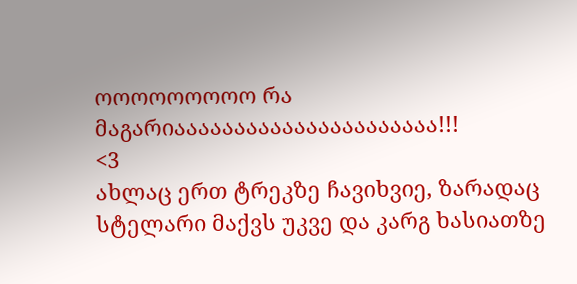ოოოოოოოოო რა მაგარიაააააააააააააააააააააა!!!
<3
ახლაც ერთ ტრეკზე ჩავიხვიე, ზარადაც სტელარი მაქვს უკვე და კარგ ხასიათზე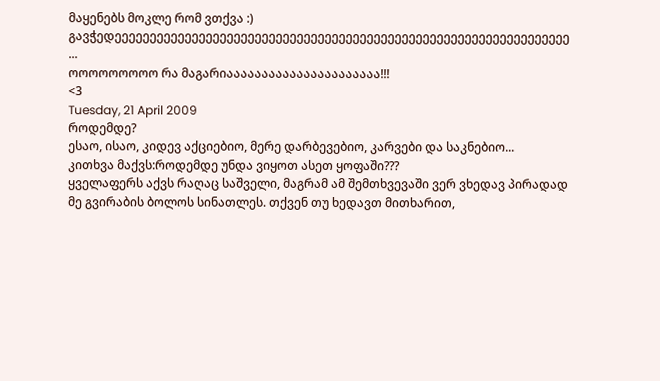მაყენებს მოკლე რომ ვთქვა :)
გავჭედეეეეეეეეეეეეეეეეეეეეეეეეეეეეეეეეეეეეეეეეეეეეეეეეეეეეეეეეეეეეეეეეე ...
ოოოოოოოოო რა მაგარიაააააააააააააააააააააა!!!
<3
Tuesday, 21 April 2009
როდემდე?
ესაო, ისაო, კიდევ აქციებიო, მერე დარბევებიო, კარვები და საკნებიო...
კითხვა მაქვს:როდემდე უნდა ვიყოთ ასეთ ყოფაში???
ყველაფერს აქვს რაღაც საშველი, მაგრამ ამ შემთხვევაში ვერ ვხედავ პირადად მე გვირაბის ბოლოს სინათლეს. თქვენ თუ ხედავთ მითხარით,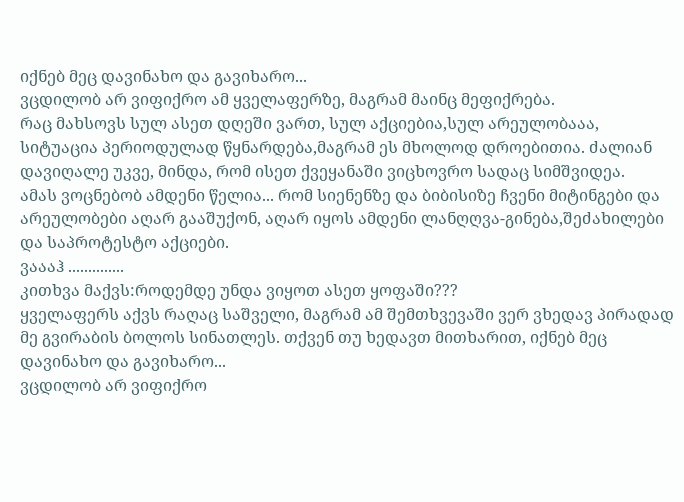იქნებ მეც დავინახო და გავიხარო...
ვცდილობ არ ვიფიქრო ამ ყველაფერზე, მაგრამ მაინც მეფიქრება.
რაც მახსოვს სულ ასეთ დღეში ვართ, სულ აქციებია,სულ არეულობააა, სიტუაცია პერიოდულად წყნარდება,მაგრამ ეს მხოლოდ დროებითია. ძალიან დავიღალე უკვე, მინდა, რომ ისეთ ქვეყანაში ვიცხოვრო სადაც სიმშვიდეა.
ამას ვოცნებობ ამდენი წელია... რომ სიენენზე და ბიბისიზე ჩვენი მიტინგები და არეულობები აღარ გააშუქონ, აღარ იყოს ამდენი ლანღღვა-გინება,შეძახილები და საპროტესტო აქციები.
ვაააჰ ..............
კითხვა მაქვს:როდემდე უნდა ვიყოთ ასეთ ყოფაში???
ყველაფერს აქვს რაღაც საშველი, მაგრამ ამ შემთხვევაში ვერ ვხედავ პირადად მე გვირაბის ბოლოს სინათლეს. თქვენ თუ ხედავთ მითხარით, იქნებ მეც დავინახო და გავიხარო...
ვცდილობ არ ვიფიქრო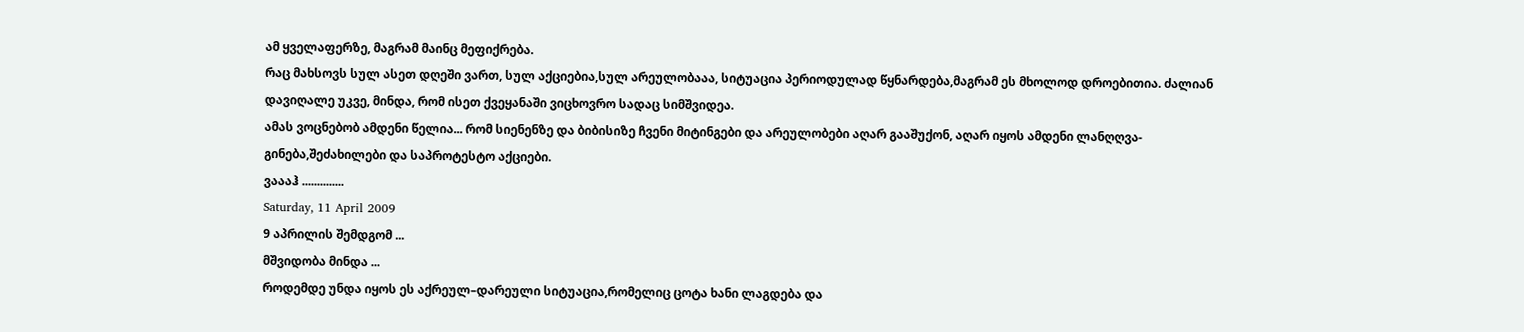ამ ყველაფერზე, მაგრამ მაინც მეფიქრება.
რაც მახსოვს სულ ასეთ დღეში ვართ, სულ აქციებია,სულ არეულობააა, სიტუაცია პერიოდულად წყნარდება,მაგრამ ეს მხოლოდ დროებითია. ძალიან დავიღალე უკვე, მინდა, რომ ისეთ ქვეყანაში ვიცხოვრო სადაც სიმშვიდეა.
ამას ვოცნებობ ამდენი წელია... რომ სიენენზე და ბიბისიზე ჩვენი მიტინგები და არეულობები აღარ გააშუქონ, აღარ იყოს ამდენი ლანღღვა-გინება,შეძახილები და საპროტესტო აქციები.
ვაააჰ ..............
Saturday, 11 April 2009
9 აპრილის შემდგომ ...
მშვიდობა მინდა ...
როდემდე უნდა იყოს ეს აქრეულ–დარეული სიტუაცია,რომელიც ცოტა ხანი ლაგდება და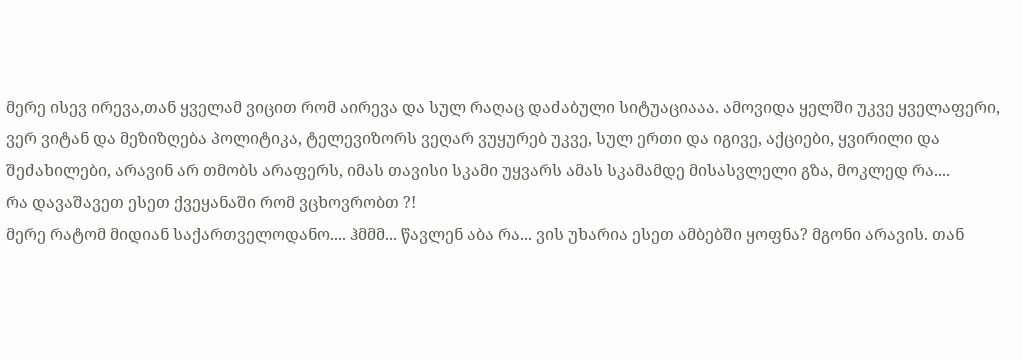მერე ისევ ირევა,თან ყველამ ვიცით რომ აირევა და სულ რაღაც დაძაბული სიტუაციააა. ამოვიდა ყელში უკვე ყველაფერი, ვერ ვიტან და მეზიზღება პოლიტიკა, ტელევიზორს ვეღარ ვუყურებ უკვე, სულ ერთი და იგივე, აქციები, ყვირილი და შეძახილები, არავინ არ თმობს არაფერს, იმას თავისი სკამი უყვარს ამას სკამამდე მისასვლელი გზა, მოკლედ რა....
რა დავაშავეთ ესეთ ქვეყანაში რომ ვცხოვრობთ ?!
მერე რატომ მიდიან საქართველოდანო.... ჰმმმ... წავლენ აბა რა... ვის უხარია ესეთ ამბებში ყოფნა? მგონი არავის. თან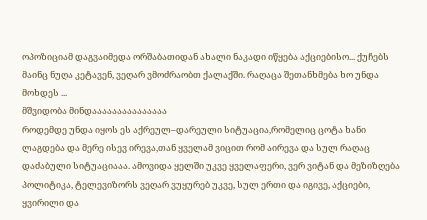ოპოზიციამ დაგვაიმედა ორშაბათიდან ახალი ნაკადი იწყება აქციებისო... ქუჩებს მაინც ნუღა კეტავენ, ვეღარ ვმოძრაობთ ქალაქში. რაღაცა შეთანხმება ხო უნდა მოხდეს ...
მშვიდობა მინდააააააააააააააა
როდემდე უნდა იყოს ეს აქრეულ–დარეული სიტუაცია,რომელიც ცოტა ხანი ლაგდება და მერე ისევ ირევა,თან ყველამ ვიცით რომ აირევა და სულ რაღაც დაძაბული სიტუაციააა. ამოვიდა ყელში უკვე ყველაფერი, ვერ ვიტან და მეზიზღება პოლიტიკა, ტელევიზორს ვეღარ ვუყურებ უკვე, სულ ერთი და იგივე, აქციები, ყვირილი და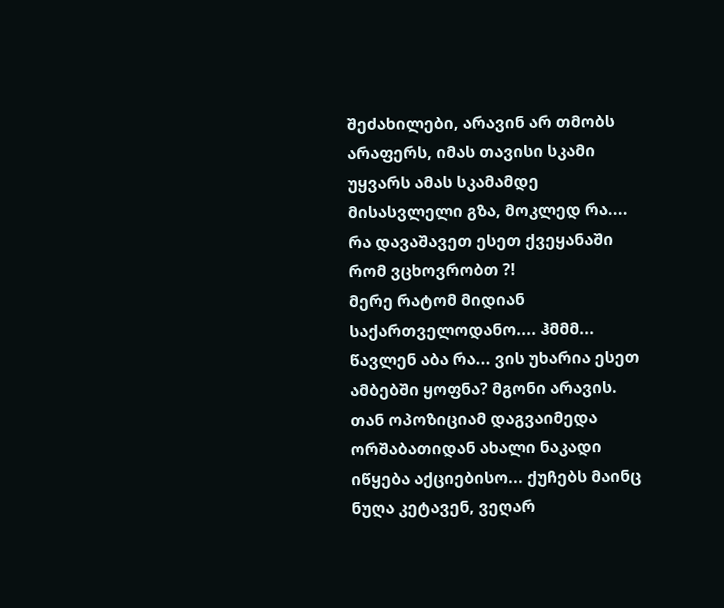შეძახილები, არავინ არ თმობს არაფერს, იმას თავისი სკამი უყვარს ამას სკამამდე მისასვლელი გზა, მოკლედ რა....
რა დავაშავეთ ესეთ ქვეყანაში რომ ვცხოვრობთ ?!
მერე რატომ მიდიან საქართველოდანო.... ჰმმმ... წავლენ აბა რა... ვის უხარია ესეთ ამბებში ყოფნა? მგონი არავის. თან ოპოზიციამ დაგვაიმედა ორშაბათიდან ახალი ნაკადი იწყება აქციებისო... ქუჩებს მაინც ნუღა კეტავენ, ვეღარ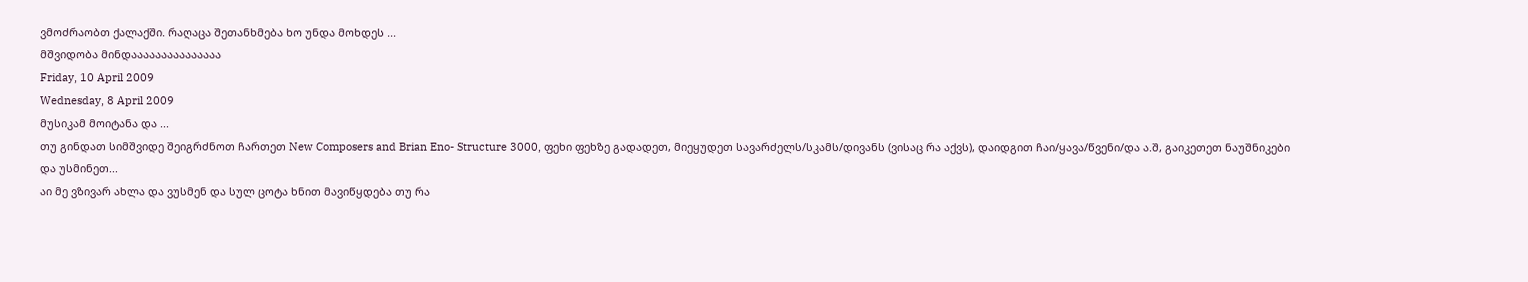ვმოძრაობთ ქალაქში. რაღაცა შეთანხმება ხო უნდა მოხდეს ...
მშვიდობა მინდააააააააააააააა
Friday, 10 April 2009
Wednesday, 8 April 2009
მუსიკამ მოიტანა და ...
თუ გინდათ სიმშვიდე შეიგრძნოთ ჩართეთ New Composers and Brian Eno- Structure 3000, ფეხი ფეხზე გადადეთ, მიეყუდეთ სავარძელს/სკამს/დივანს (ვისაც რა აქვს), დაიდგით ჩაი/ყავა/წვენი/და ა.შ, გაიკეთეთ ნაუშნიკები და უსმინეთ...
აი მე ვზივარ ახლა და ვუსმენ და სულ ცოტა ხნით მავიწყდება თუ რა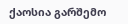ქაოსია გარშემო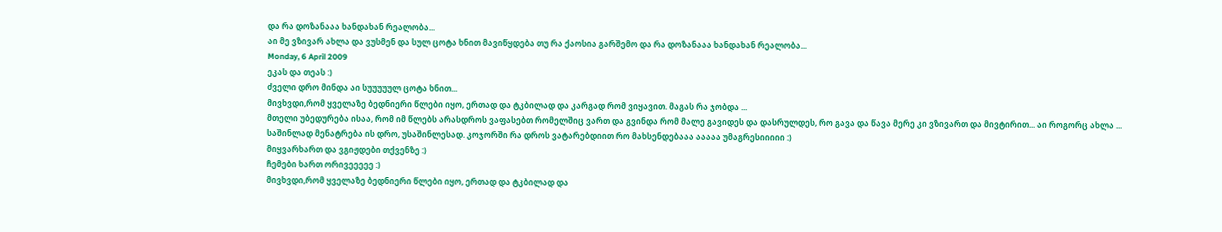და რა დოზანააა ხანდახან რეალობა...
აი მე ვზივარ ახლა და ვუსმენ და სულ ცოტა ხნით მავიწყდება თუ რა ქაოსია გარშემო და რა დოზანააა ხანდახან რეალობა...
Monday, 6 April 2009
ეკას და თეას :)
ძველი დრო მინდა აი სუუუუულ ცოტა ხნით...
მივხვდი,რომ ყველაზე ბედნიერი წლები იყო, ერთად და ტკბილად და კარგად რომ ვიყავით. მაგას რა ჯობდა ...
მთელი უბედურება ისაა, რომ იმ წლებს არასდროს ვაფასებთ რომელშიც ვართ და გვინდა რომ მალე გავიდეს და დასრულდეს, რო გავა და წავა მერე კი ვზივართ და მივტირით... აი როგორც ახლა ...
საშინლად მენატრება ის დრო, უსაშინლესად. კოჯორში რა დროს ვატარებდიით რო მახსენდებააა ააააა უმაგრესიიიიი :)
მიყვარხართ და ვგიჟდები თქვენზე :)
ჩემები ხართ ორივეეეეე :)
მივხვდი,რომ ყველაზე ბედნიერი წლები იყო, ერთად და ტკბილად და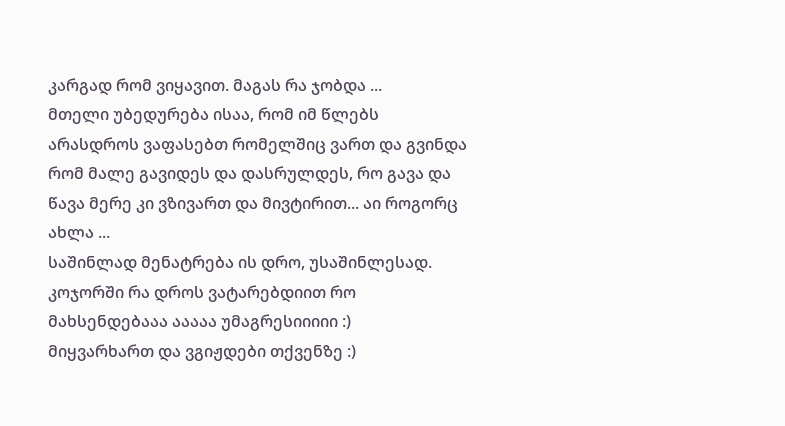კარგად რომ ვიყავით. მაგას რა ჯობდა ...
მთელი უბედურება ისაა, რომ იმ წლებს არასდროს ვაფასებთ რომელშიც ვართ და გვინდა რომ მალე გავიდეს და დასრულდეს, რო გავა და წავა მერე კი ვზივართ და მივტირით... აი როგორც ახლა ...
საშინლად მენატრება ის დრო, უსაშინლესად. კოჯორში რა დროს ვატარებდიით რო მახსენდებააა ააააა უმაგრესიიიიი :)
მიყვარხართ და ვგიჟდები თქვენზე :)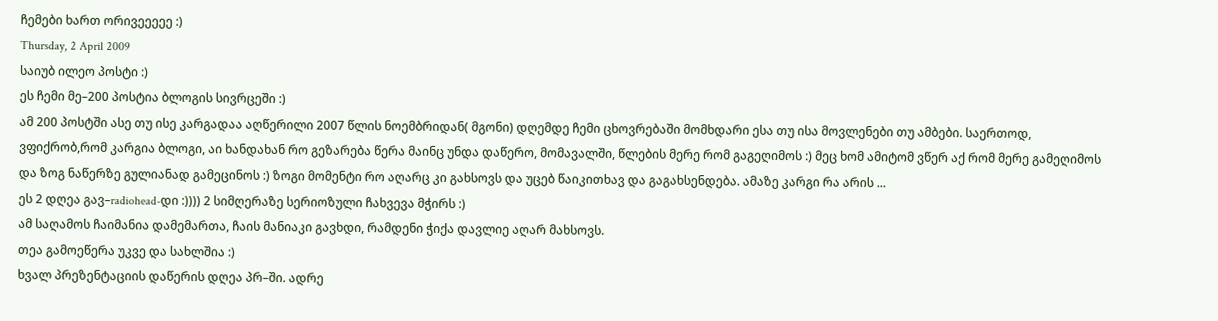ჩემები ხართ ორივეეეეე :)
Thursday, 2 April 2009
საიუბ ილეო პოსტი :)
ეს ჩემი მე–200 პოსტია ბლოგის სივრცეში :)
ამ 200 პოსტში ასე თუ ისე კარგადაა აღწერილი 2007 წლის ნოემბრიდან( მგონი) დღემდე ჩემი ცხოვრებაში მომხდარი ესა თუ ისა მოვლენები თუ ამბები. საერთოდ, ვფიქრობ,რომ კარგია ბლოგი, აი ხანდახან რო გეზარება წერა მაინც უნდა დაწერო, მომავალში, წლების მერე რომ გაგეღიმოს :) მეც ხომ ამიტომ ვწერ აქ რომ მერე გამეღიმოს და ზოგ ნაწერზე გულიანად გამეცინოს :) ზოგი მომენტი რო აღარც კი გახსოვს და უცებ წაიკითხავ და გაგახსენდება. ამაზე კარგი რა არის ...
ეს 2 დღეა გავ–radiohead-დი :)))) 2 სიმღერაზე სერიოზული ჩახვევა მჭირს :)
ამ საღამოს ჩაიმანია დამემართა, ჩაის მანიაკი გავხდი, რამდენი ჭიქა დავლიე აღარ მახსოვს.
თეა გამოეწერა უკვე და სახლშია :)
ხვალ პრეზენტაციის დაწერის დღეა პრ–ში. ადრე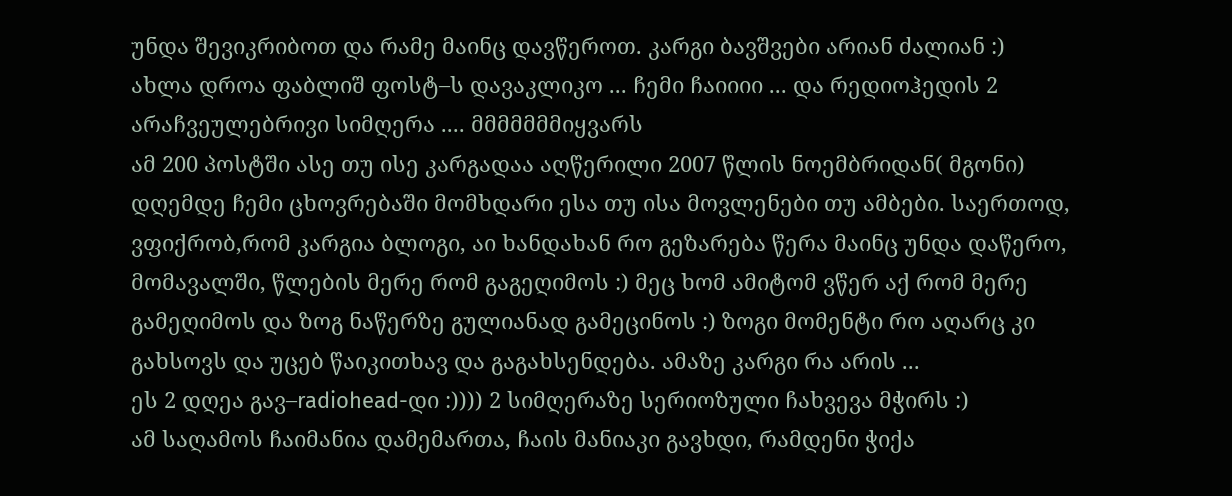უნდა შევიკრიბოთ და რამე მაინც დავწეროთ. კარგი ბავშვები არიან ძალიან :)
ახლა დროა ფაბლიშ ფოსტ–ს დავაკლიკო ... ჩემი ჩაიიიი ... და რედიოჰედის 2 არაჩვეულებრივი სიმღერა .... მმმმმმმიყვარს
ამ 200 პოსტში ასე თუ ისე კარგადაა აღწერილი 2007 წლის ნოემბრიდან( მგონი) დღემდე ჩემი ცხოვრებაში მომხდარი ესა თუ ისა მოვლენები თუ ამბები. საერთოდ, ვფიქრობ,რომ კარგია ბლოგი, აი ხანდახან რო გეზარება წერა მაინც უნდა დაწერო, მომავალში, წლების მერე რომ გაგეღიმოს :) მეც ხომ ამიტომ ვწერ აქ რომ მერე გამეღიმოს და ზოგ ნაწერზე გულიანად გამეცინოს :) ზოგი მომენტი რო აღარც კი გახსოვს და უცებ წაიკითხავ და გაგახსენდება. ამაზე კარგი რა არის ...
ეს 2 დღეა გავ–radiohead-დი :)))) 2 სიმღერაზე სერიოზული ჩახვევა მჭირს :)
ამ საღამოს ჩაიმანია დამემართა, ჩაის მანიაკი გავხდი, რამდენი ჭიქა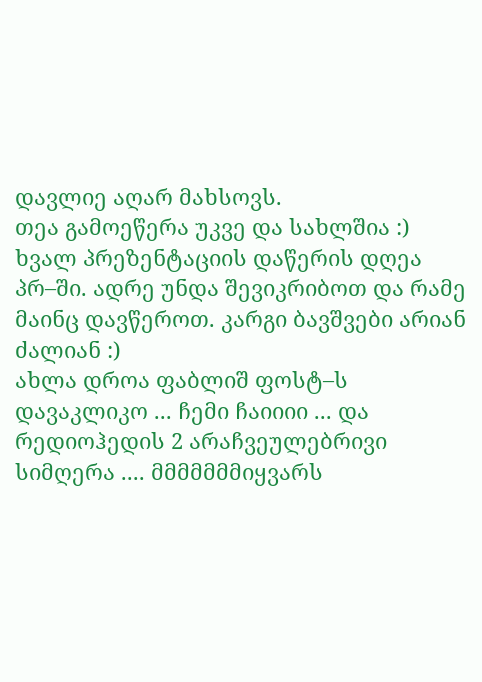დავლიე აღარ მახსოვს.
თეა გამოეწერა უკვე და სახლშია :)
ხვალ პრეზენტაციის დაწერის დღეა პრ–ში. ადრე უნდა შევიკრიბოთ და რამე მაინც დავწეროთ. კარგი ბავშვები არიან ძალიან :)
ახლა დროა ფაბლიშ ფოსტ–ს დავაკლიკო ... ჩემი ჩაიიიი ... და რედიოჰედის 2 არაჩვეულებრივი სიმღერა .... მმმმმმმიყვარს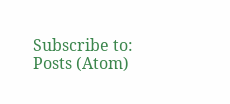Subscribe to:
Posts (Atom)